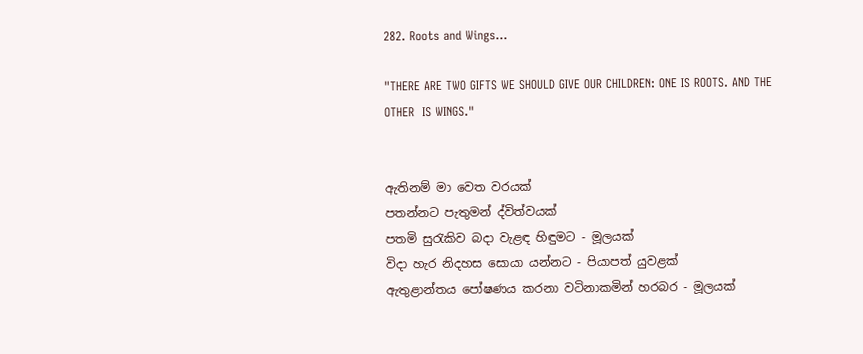282. Roots and Wings...

"THERE ARE TWO GIFTS WE SHOULD GIVE OUR CHILDREN: ONE IS ROOTS. AND THE OTHER  IS WINGS."


ඇතිනම් මා වෙත වරයක්
පතන්නට පැතුමන් ද්විත්වයක්
පතමි සුරැකිව බදා වැළඳ හිඳුමට - මූලයක්
විදා හැර නිදහස සොයා යන්නට - පියාපත් යුවළක්
ඇතුළාන්තය පෝෂණය කරනා වටිනාකමින් හරබර - මූලයක්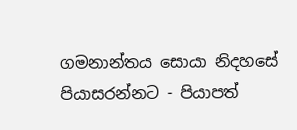ගමනාන්තය සොයා නිදහසේ පියාසරන්නට - පියාපත්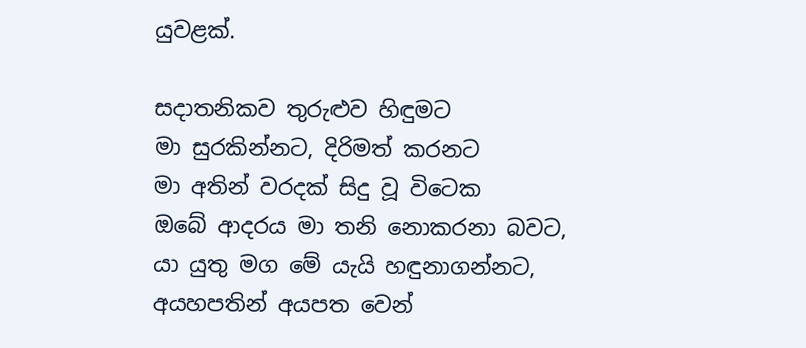යුවළක්.

සදාතනිකව තුරුළුව හිඳුමට
මා සුරකින්නට, දිරිමත් කරනට
මා අතින් වරදක් සිදු වූ විටෙක
ඔබේ ආදරය මා තනි නොකරනා බවට,
යා යුතු මග මේ යැයි හඳුනාගන්නට,
අයහපතින් අයපත වෙන්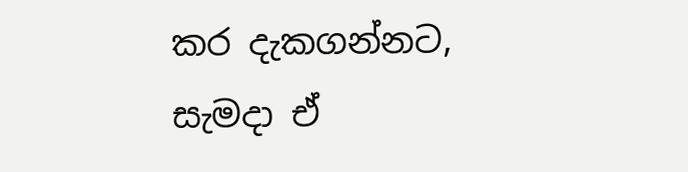කර දැකගන්නට,
සැමදා ඒ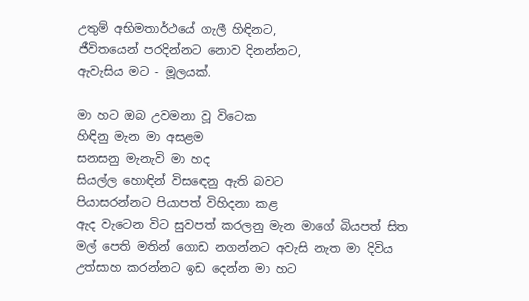උතුම් අභිමතාර්ථයේ ගැලී හිඳිනට,
ජීවිතයෙන් පරදින්නට නොව දිනන්නට,
ඇවැසිය මට - මූලයක්.

මා හට ඔබ උවමනා වූ විටෙක
හිඳිනු මැන මා අසළම
සනසනු මැනැවි මා හද
සියල්ල හොඳින් විසඳෙනු ඇති බවට
පියාසරන්නට පියාපත් විහිදනා කළ
ඇද වැටෙන විට සුවපත් කරලනු මැන මාගේ බියපත් සිත
මල් පෙති මතින් ගොඩ නගන්නට අවැසි නැත මා දිවිය
උත්සාහ කරන්නට ඉඩ දෙන්න මා හට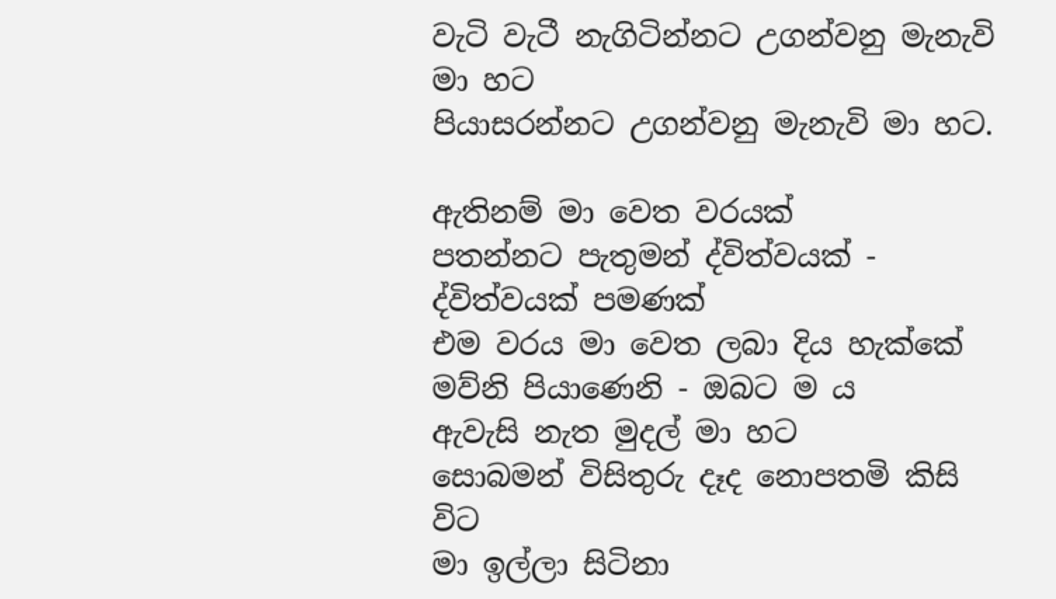වැටි වැටී නැගිටින්නට උගන්වනු මැනැවි මා හට
පියාසරන්නට උගන්වනු මැනැවි මා හට.

ඇතිනම් මා වෙත වරයක්
පතන්නට පැතුමන් ද්විත්වයක් - ද්විත්වයක් පමණක්
එම වරය මා වෙත ලබා දිය හැක්කේ
මව්නි පියාණෙනි - ඔබට ම ය
ඇවැසි නැත මුදල් මා හට
සොබමන් විසිතුරු දෑද නොපතමි කිසි විට
මා ඉල්ලා සිටිනා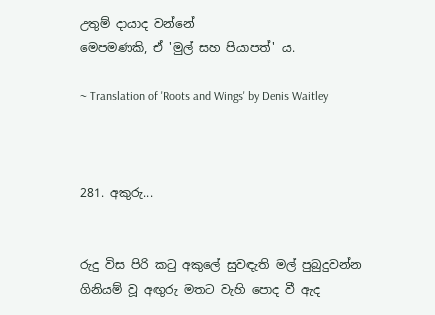උතුම් දායාද වන්නේ
මෙපමණකි, ඒ 'මුල් සහ පියාපත්' ය.

~ Translation of 'Roots and Wings' by Denis Waitley



281. අකුරු...


රුදු විස පිරි කටු අකුලේ සුවඳැති මල් පුබුදුවන්න
ගිනියම් වූ අඟුරු මතට වැහි පොද වී ඇද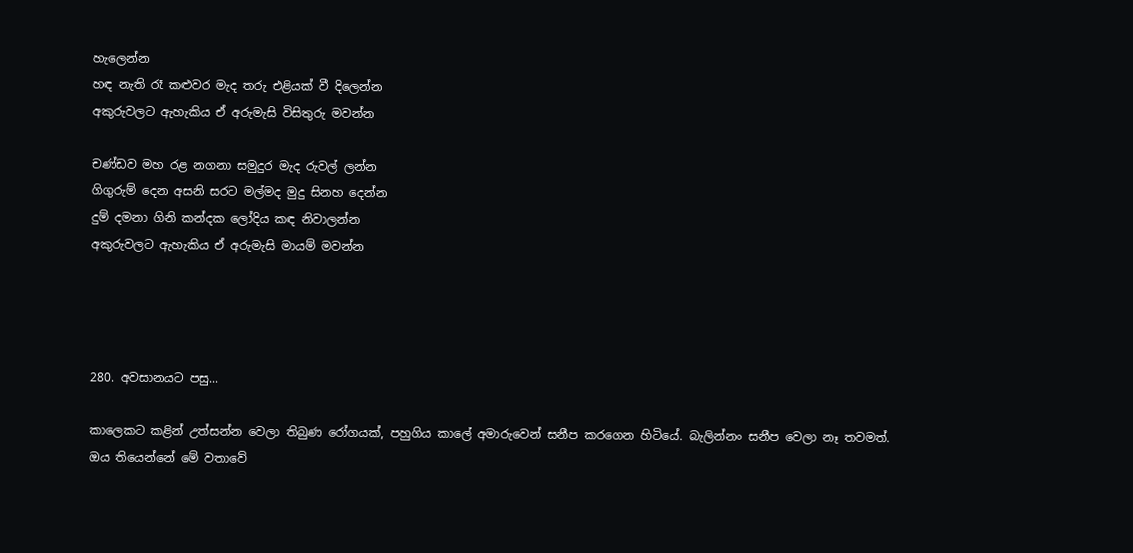හැලෙන්න
හඳ නැති රෑ කළුවර මැද තරු එළියක් වී දිලෙන්න
අකුරුවලට ඇහැකිය ඒ අරුමැසි විසිතුරු මවන්න

චණ්ඩව මහ රළ නගනා සමුදුර මැද රුවල් ලන්න
ගිගුරුම් දෙන අසනි සරට මල්මද මුදු සිනහ දෙන්න
දුම් දමනා ගිනි කන්දක ලෝදිය කඳ නිවාලන්න
අකුරුවලට ඇහැකිය ඒ අරුමැසි මායම් මවන්න




280. අවසානයට පසු...

කාලෙකට කළින් උත්සන්න වෙලා තිබුණ රෝගයක්, පහුගිය කාලේ අමාරුවෙන් සනීප කරගෙන හිටියේ. බැලින්නං සනීප වෙලා නෑ තවමත්. ඔය තියෙන්නේ මේ වතාවේ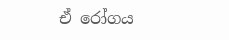ඒ රෝගය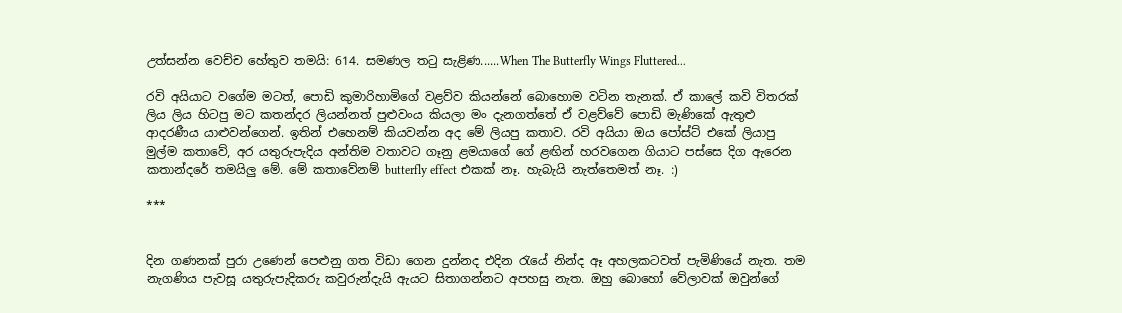උත්සන්න වෙච්ච හේතුව තමයි: 614. සමණල තටු සැළිණ......When The Butterfly Wings Fluttered...

රවි අයියාට වගේම මටත්, පොඩි කුමාරිහාමිගේ වළව්ව කියන්නේ බොහොම වටින තැනක්. ඒ කාලේ කවි විතරක් ලිය ලිය හිටපු මට කතන්දර ලියන්නත් පුළුවංය කියලා මං දැනගත්තේ ඒ වළව්වේ පොඩි මැණිකේ ඇතුළු ආදරණීය යාළුවන්ගෙන්. ඉතින් එහෙනම් කියවන්න අද මේ ලියපු කතාව. රවි අයියා ඔය පෝස්ට් එකේ ලියාපු මුල්ම කතාවේ, අර යතුරුපැදිය අන්තිම වතාවට ගෑනු ළමයාගේ ගේ ළඟින් හරවගෙන ගියාට පස්සෙ දිග ඇරෙන කතාන්දරේ තමයිලු මේ. මේ කතාවේනම් butterfly effect එකක් නෑ. හැබැයි නැත්තෙමත් නෑ. :)

***


දින ගණනක් පුරා උණෙන් පෙළුනු ගත විඩා ගෙන දුන්නද එදින රැයේ නින්ද ඈ අහලකටවත් පැමිණියේ නැත. තම නැගණිය පැවසූ යතුරුපැදිකරු කවුරුන්දැයි ඇයට සිතාගන්නට අපහසු නැත. ඔහු බොහෝ වේලාවක් ඔවුන්ගේ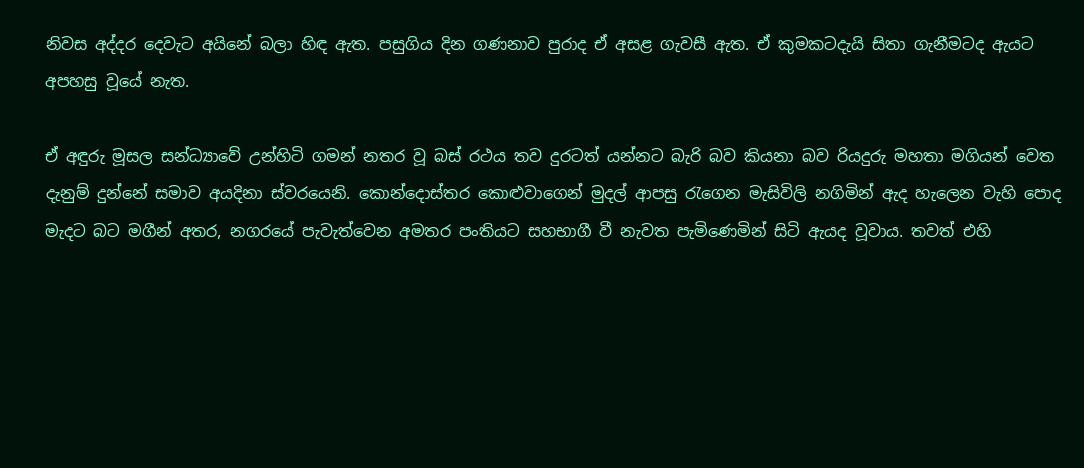නිවස අද්දර දෙවැට අයිනේ බලා හිඳ ඇත. පසුගිය දින ගණනාව පුරාද ඒ අසළ ගැවසී ඇත. ඒ කුමකටදැයි සිතා ගැනීමටද ඇයට අපහසු වූයේ නැත.

ඒ අඳුරු මූසල සන්ධ්‍යාවේ උන්හිටි ගමන් නතර වූ බස් රථය තව දුරටත් යන්නට බැරි බව කියනා බව රියදුරු මහතා මගියන් වෙත දැනුම් දුන්නේ සමාව අයදිනා ස්වරයෙනි. කොන්දොස්තර කොළුවාගෙන් මුදල් ආපසු රැගෙන මැසිවිලි නගිමින් ඇද හැලෙන වැහි පොද මැදට බට මගීන් අතර, නගරයේ පැවැත්වෙන අමතර පංතියට සහභාගී වී නැවත පැමිණෙමින් සිටි ඇයද වූවාය. තවත් එහි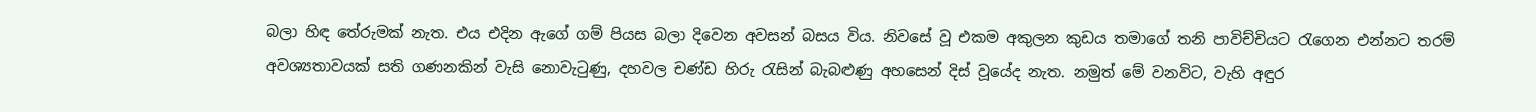බලා හිඳ තේරුමක් නැත. එය එදින ඇගේ ගම් පියස බලා දිවෙන අවසන් බසය විය. නිවසේ වූ එකම අකුලන කුඩය තමාගේ තනි පාවිච්චියට රැගෙන එන්නට තරම් අවශ්‍යතාවයක් සති ගණනකින් වැසි නොවැටුණු, දහවල චණ්ඩ හිරු රැසින් බැබළුණු අහසෙන් දිස් වූයේද නැත. නමුත් මේ වනවිට, වැහි අඳුර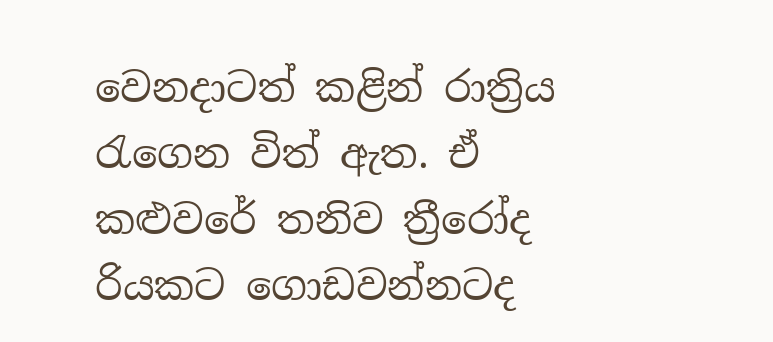වෙනදාටත් කළින් රාත්‍රිය රැගෙන විත් ඇත. ඒ කළුවරේ තනිව ත්‍රීරෝද රියකට ගොඩවන්නටද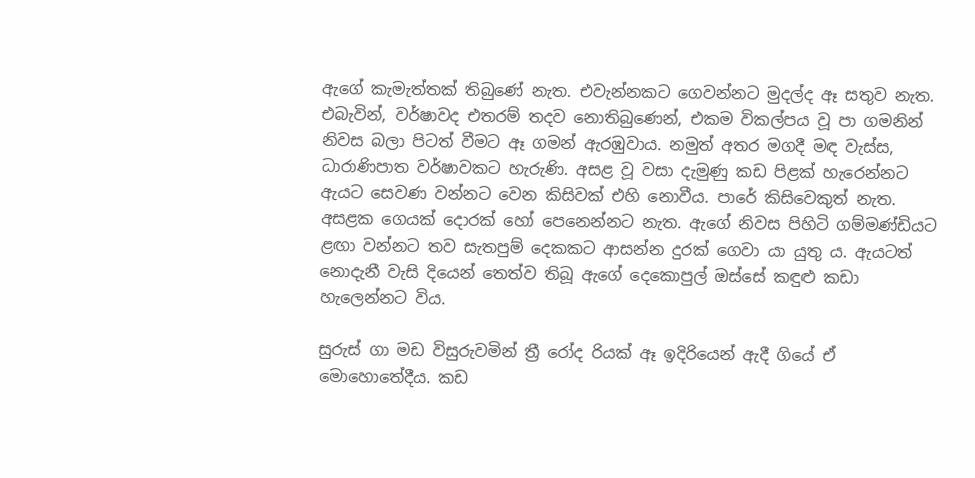ඇගේ කැමැත්තක් තිබුණේ නැත. එවැන්නකට ගෙවන්නට මුදල්ද ඈ සතුව නැත. එබැවින්, වර්ෂාවද එතරම් තදව නොතිබුණෙන්, එකම විකල්පය වූ පා ගමනින් නිවස බලා පිටත් වීමට ඈ ගමන් ඇරඹුවාය. නමුත් අතර මගදී මඳ වැස්ස, ධාරාණිපාත වර්ෂාවකට හැරුණි. අසළ වූ වසා දැමුණු කඩ පිළක් හැරෙන්නට ඇයට සෙවණ වන්නට වෙන කිසිවක් එහි නොවීය. පාරේ කිසිවෙකුත් නැත. අසළක ගෙයක් දොරක් හෝ පෙනෙන්නට නැත. ඇගේ නිවස පිහිටි ගම්මණ්ඩියට ළඟා වන්නට තව සැතපුම් දෙකකට ආසන්න දුරක් ගෙවා යා යුතු ය. ඇයටත් නොදැනී වැසි දියෙන් තෙත්ව තිබූ ඇගේ දෙකොපුල් ඔස්සේ කඳුළු කඩා හැලෙන්නට විය.

සුරුස් ගා මඩ විසුරුවමින් ත්‍රී රෝද රියක් ඈ ඉදිරියෙන් ඇදී ගියේ ඒ මොහොතේදීය. කඩ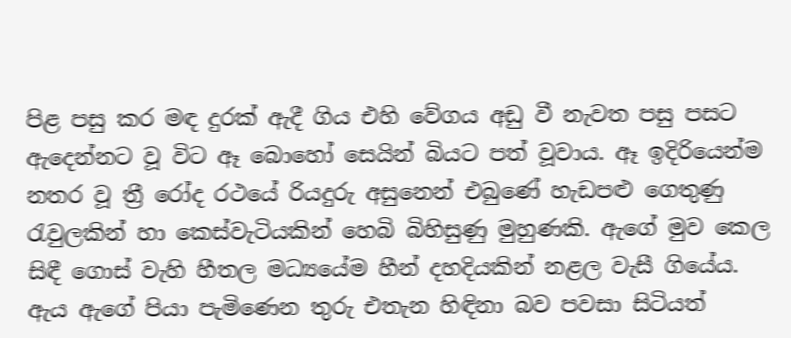පිළ පසු කර මඳ දුරක් ඇදී ගිය එහි වේගය අඩු වී නැවත පසු පසට ඇදෙන්නට වූ විට ඈ බොහෝ සෙයින් බියට පත් වූවාය. ඈ ඉදිරියෙන්ම නතර වූ ත්‍රී රෝද රථයේ රියදුරු අසුනෙන් එබුණේ හැඩපළු ගෙතුණු රැවුලකින් හා කෙස්වැටියකින් හෙබි බිහිසුණු මුහුණකි. ඇගේ මුව කෙල සිඳී ගොස් වැහි හීතල මධ්‍යයේම හීන් දහදියකින් නළල වැසී ගියේය. ඇය ඇගේ පියා පැමිණෙන තුරු එතැන හිඳිනා බව පවසා සිටියත්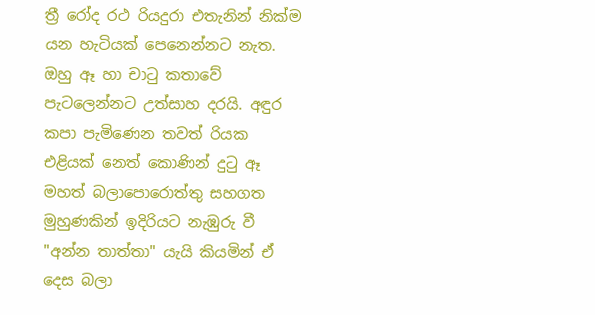ත්‍රී රෝද රථ රියදුරා එතැනින් නික්ම යන හැටියක් පෙනෙන්නට නැත. ඔහු ඈ හා චාටු කතාවේ පැටලෙන්නට උත්සාහ දරයි. අඳුර කපා පැමිණෙන තවත් රියක එළියක් නෙත් කොණින් දුටු ඈ මහත් බලාපොරොත්තු සහගත මුහුණකින් ඉදිරියට නැඹුරු වී "අන්න තාත්තා" යැයි කියමින් ඒ දෙස බලා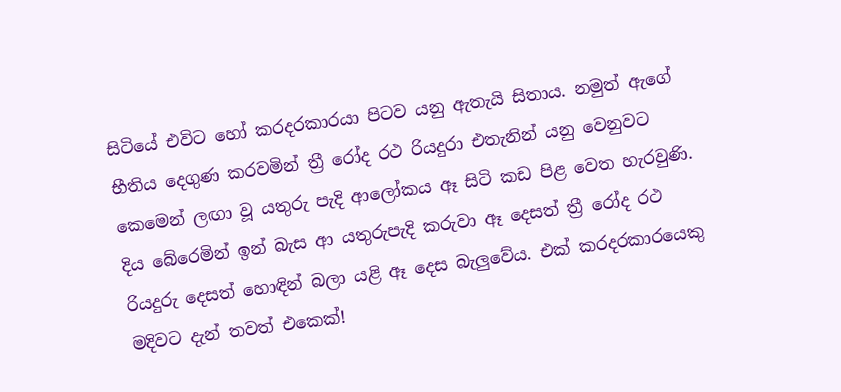සිටියේ එවිට හෝ කරදරකාරයා පිටව යනු ඇතැයි සිතාය. නමුත් ඇගේ භීතිය දෙගුණ කරවමින් ත්‍රී රෝද රථ රියදුරා එතැනින් යනු වෙනුවට කෙමෙන් ලඟා වූ යතුරු පැදි ආලෝකය ඈ සිටි කඩ පිළ වෙත හැරවුණි. දිය බේරෙමින් ඉන් බැස ආ යතුරුපැදි කරුවා ඈ දෙසත් ත්‍රී රෝද රථ රියදුරු දෙසත් හොඳින් බලා යළි ඈ දෙස බැලුවේය. එක් කරදරකාරයෙකු මදිවට දැන් තවත් එකෙක්!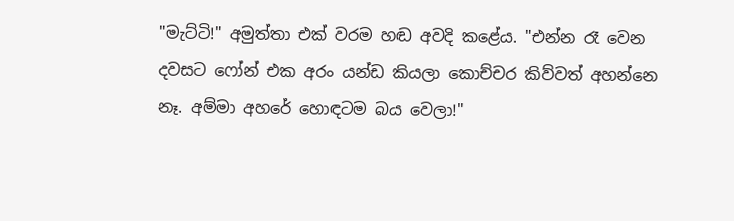"මැට්ටි!" අමුත්තා එක් වරම හඬ අවදි කළේය. "එන්න රෑ වෙන දවසට ෆෝන් එක අරං යන්ඩ කියලා කොච්චර කිව්වත් අහන්නෙ නෑ. අම්මා අහරේ හොඳටම බය වෙලා!"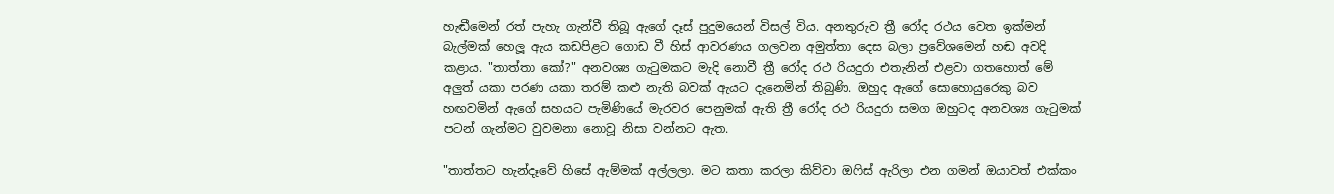හැඬීමෙන් රත් පැහැ ගැන්වී තිබූ ඇගේ දෑස් පුදුමයෙන් විසල් විය. අනතුරුව ත්‍රී රෝද රථය වෙත ඉක්මන් බැල්මක් හෙලූ ඇය කඩපිළට ගොඩ වී හිස් ආවරණය ගලවන අමුත්තා දෙස බලා ප්‍රවේශමෙන් හඬ අවදි කළාය. "තාත්තා කෝ?" අනවශ්‍ය ගැටුමකට මැදි නොවී ත්‍රී රෝද රථ රියදුරා එතැනින් එළවා ගතහොත් මේ අලුත් යකා පරණ යකා තරම් කළු නැති බවක් ඇයට දැනෙමින් තිබුණි. ඔහුද ඇගේ සොහොයුරෙකු බව හඟවමින් ඇගේ සහයට පැමිණියේ මැරවර පෙනුමක් ඇති ත්‍රී රෝද රථ රියදුරා සමග ඔහුටද අනවශ්‍ය ගැටුමක් පටන් ගැන්මට වුවමනා නොවූ නිසා වන්නට ඇත.

"තාත්තට හැන්දෑවේ හිසේ ඇම්මක් අල්ලලා. මට කතා කරලා කිව්වා ඔෆිස් ඇරිලා එන ගමන් ඔයාවත් එක්කං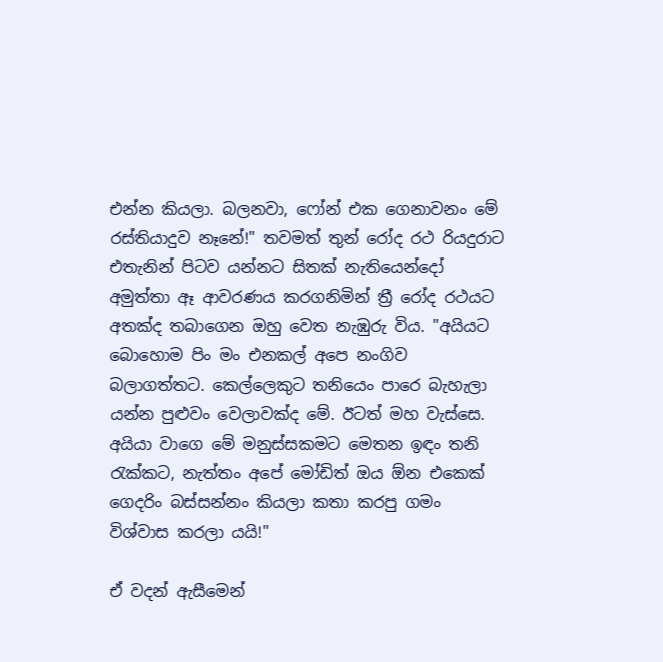එන්න කියලා. බලනවා, ෆෝන් එක ගෙනාවනං මේ රස්තියාදුව නෑනේ!" තවමත් තුන් රෝද රථ රියදුරාට එතැනින් පිටව යන්නට සිතක් නැතියෙන්දෝ අමුත්තා ඈ ආවරණය කරගනිමින් ත්‍රී රෝද රථයට අතක්ද තබාගෙන ඔහු වෙත නැඹුරු විය. "අයියට බොහොම පිං මං එනකල් අපෙ නංගිව බලාගත්තට. කෙල්ලෙකුට තනියෙං පාරෙ බැහැලා යන්න පුළුවං වෙලාවක්ද මේ. ඊටත් මහ වැස්සෙ. අයියා වාගෙ මේ මනුස්සකමට මෙතන ඉඳං තනි රැක්කට, නැත්තං අපේ මෝඩිත් ඔය ඕන එකෙක් ගෙදරිං බස්සන්නං කියලා කතා කරපු ගමං විශ්වාස කරලා යයි!"

ඒ වදන් ඇසීමෙන්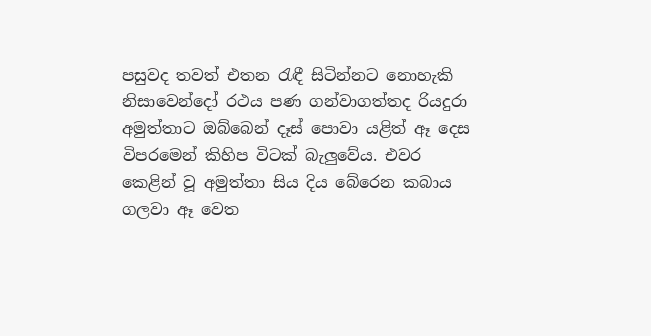පසුවද තවත් එතන රැඳී සිටින්නට නොහැකි නිසාවෙන්දෝ රථය පණ ගන්වාගත්තද රියදුරා අමුත්තාට ඔබ්බෙන් දෑස් පොවා යළිත් ඈ දෙස විපරමෙන් කිහිප විටක් බැලුවේය. එවර කෙළින් වූ අමුත්තා සිය දිය බේරෙන කබාය ගලවා ඈ වෙත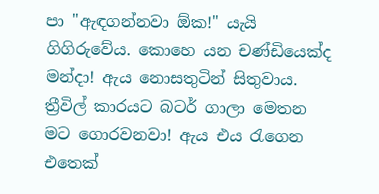පා "ඇඳගන්නවා ඕක!" යැයි ගිගිරුවේය. කොහෙ යන චණ්ඩියෙක්ද මන්දා! ඇය නොසතුටින් සිතුවාය. ත්‍රීවිල් කාරයට බටර් ගාලා මෙතන මට ගොරවනවා! ඇය එය රැගෙන එතෙක්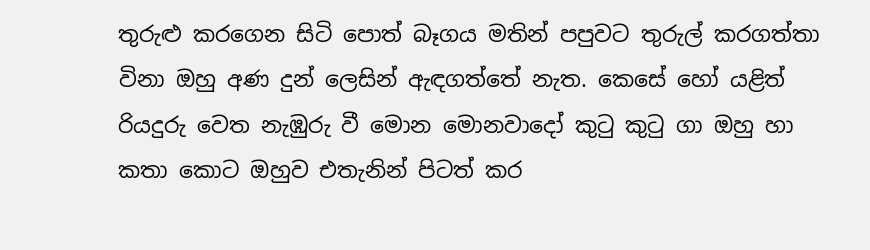තුරුළු කරගෙන සිටි පොත් බෑගය මතින් පපුවට තුරුල් කරගත්තා විනා ඔහු අණ දුන් ලෙසින් ඇඳගත්තේ නැත. කෙසේ හෝ යළිත් රියදුරු වෙත නැඹුරු වී මොන මොනවාදෝ කුටු කුටු ගා ඔහු හා කතා කොට ඔහුව එතැනින් පිටත් කර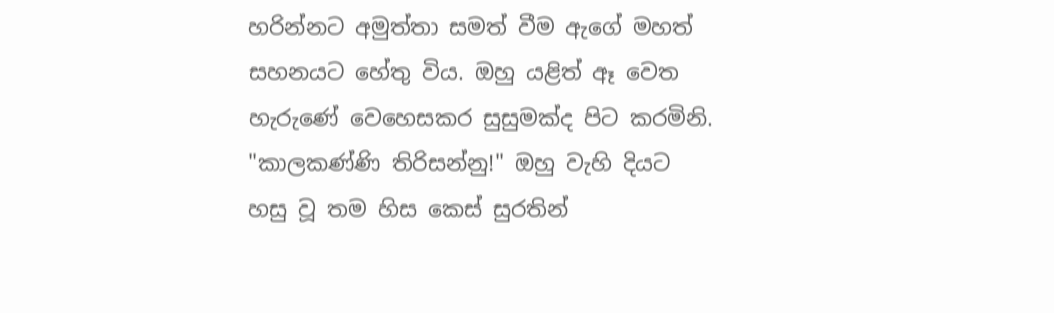හරින්නට අමුත්තා සමත් වීම ඇගේ මහත් සහනයට හේතු විය. ඔහු යළිත් ඈ වෙත හැරුණේ වෙහෙසකර සුසුමක්ද පිට කරමිනි. "කාලකණ්ණි තිරිසන්නු!" ඔහු වැහි දියට හසු වූ තම හිස කෙස් සුරතින්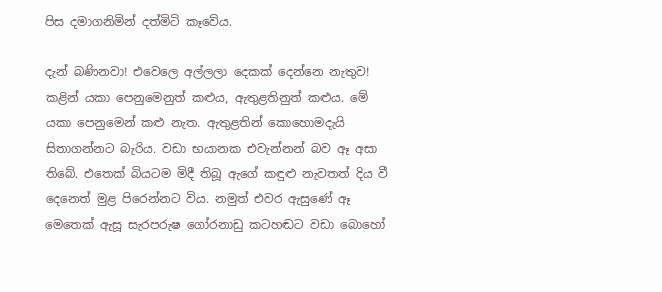පිස දමාගනිමින් දත්මිටි කෑවේය.

දැන් බණිනවා! එවෙලෙ අල්ලලා දෙකක් දෙන්නෙ නැතුව! කළින් යකා පෙනුමෙනුත් කළුය, ඇතුළතිනුත් කළුය. මේ යකා පෙනුමෙන් කළු නැත. ඇතුළතින් කොහොමදැයි සිතාගන්නට බැරිය. වඩා භයානක එවැන්නන් බව ඈ අසා තිබේ. එතෙක් බියටම මිදී තිබූ ඇගේ කඳුළු නැවතත් දිය වී දෙනෙත් මුළ පිරෙන්නට විය. නමුත් එවර ඇසුණේ ඈ මෙතෙක් ඇසූ සැරපරුෂ ගෝරනාඩු කටහඬට වඩා බොහෝ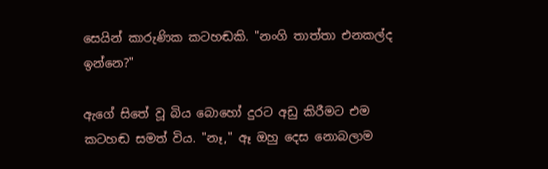සෙයින් කාරුණික කටහඬකි. "නංගි තාත්තා එනකල්ද ඉන්නෙ?"

ඇගේ සිතේ වූ බිය බොහෝ දුරට අඩු කිරීමට එම කටහඬ සමත් විය. "නෑ," ඈ ඔහු දෙස නොබලාම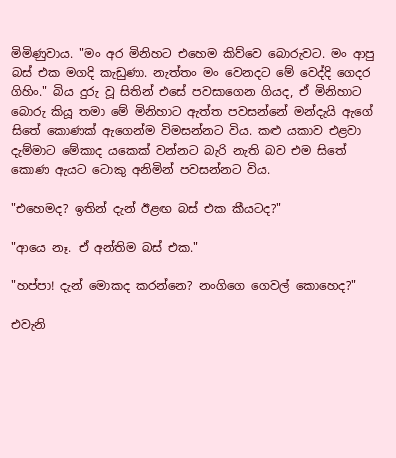මිමිණුවාය. "මං අර මිනිහට එහෙම කිව්වෙ බොරුවට. මං ආපු බස් එක මගදි කැඩුණා. නැත්තං මං වෙනදට මේ වෙද්දි ගෙදර ගිහිං." බිය දුරු වූ සිතින් එසේ පවසාගෙන ගියද, ඒ මිනිහාට බොරු කියූ තමා මේ මිනිහාට ඇත්ත පවසන්නේ මන්දැයි ඇගේ සිතේ කොණක් ඇගෙන්ම විමසන්නට විය. කළු යකාව එළවා දැම්මාට මේකාද යකෙක් වන්නට බැරි නැති බව එම සිතේ කොණ ඇයට ටොකු අනිමින් පවසන්නට විය.

"එහෙමද? ඉතින් දැන් ඊළඟ බස් එක කීයටද?"

"ආයෙ නෑ. ඒ අන්තිම බස් එක."

"හප්පා! දැන් මොකද කරන්නෙ? නංගිගෙ ගෙවල් කොහෙද?"

එවැනි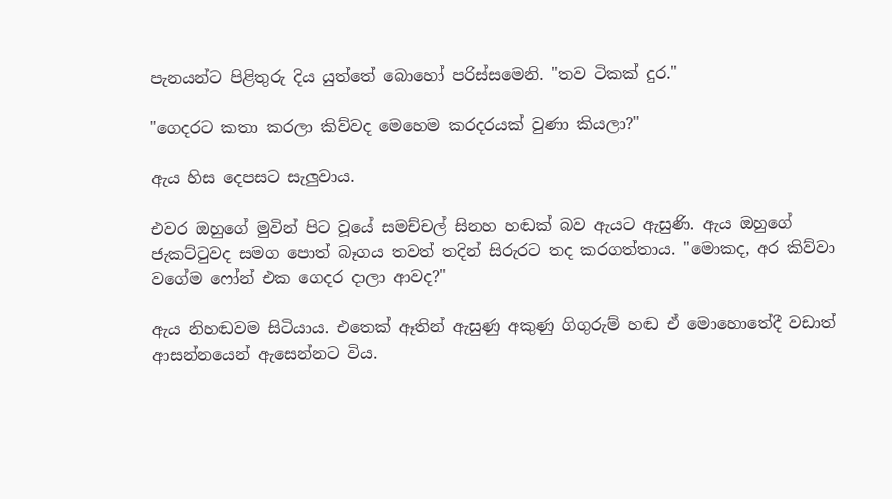පැනයන්ට පිළිතුරු දිය යුත්තේ බොහෝ පරිස්සමෙනි. "තව ටිකක් දුර."

"ගෙදරට කතා කරලා කිව්වද මෙහෙම කරදරයක් වුණා කියලා?"

ඇය හිස දෙපසට සැලුවාය.

එවර ඔහුගේ මුවින් පිට වූයේ සමච්චල් සිනහ හඬක් බව ඇයට ඇසුණි. ඇය ඔහුගේ ජැකට්ටුවද සමග පොත් බෑගය තවත් තදින් සිරුරට තද කරගත්තාය. "මොකද, අර කිව්වා වගේම ෆෝන් එක ගෙදර දාලා ආවද?"

ඇය නිහඬවම සිටියාය. එතෙක් ඈතින් ඇසුණු අකුණු ගිගුරුම් හඬ ඒ මොහොතේදී වඩාත් ආසන්නයෙන් ඇසෙන්නට විය.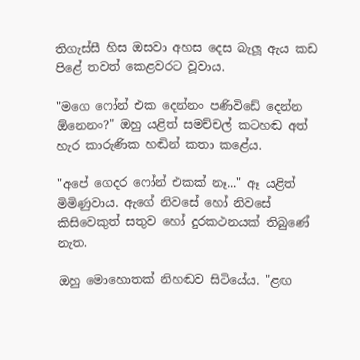තිගැස්සී හිස ඔසවා අහස දෙස බැලූ ඇය කඩ පිළේ තවත් කෙළවරට වූවාය.

"මගෙ ෆෝන් එක දෙන්නං පණිවිඩේ දෙන්න ඕනෙනං?" ඔහු යළිත් සමච්චල් කටහඬ අත් හැර කාරුණික හඬින් කතා කළේය.

"අපේ ගෙදර ෆෝන් එකක් නෑ..." ඈ යළිත් මිමිණුවාය. ඇගේ නිවසේ හෝ නිවසේ කිසිවෙකුත් සතුව හෝ දුරකථනයක් තිබුණේ නැත.

ඔහු මොහොතක් නිහඬව සිටියේය. "ළඟ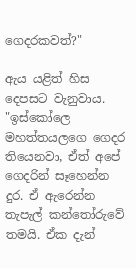ගෙදරකවත්?"

ඇය යළිත් හිස දෙපසට වැනුවාය. "ඉස්කෝලෙ මහත්තයලගෙ ගෙදර තියෙනවා, ඒත් අපේ ගෙදරින් සෑහෙන්න දුර. ඒ ඇරෙන්න තැපැල් කන්තෝරුවේ තමයි. ඒක දැන්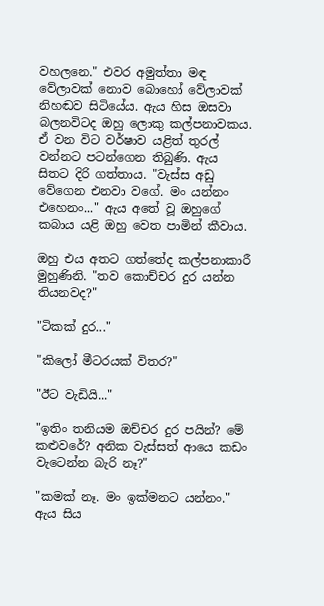වහලනෙ." එවර අමුත්තා මඳ වේලාවක් නොව බොහෝ වේලාවක් නිහඬව සිටියේය. ඇය හිස ඔසවා බලනවිටද ඔහු ලොකු කල්පනාවකය. ඒ වන විට වර්ෂාව යළිත් තුරල් වන්නට පටන්ගෙන තිබුණි. ඇය සිතට දිරි ගත්තාය. "වැස්ස අඩු වේගෙන එනවා වගේ. මං යන්නං එහෙනං..." ඇය අතේ වූ ඔහුගේ කබාය යළි ඔහු වෙත පාමින් කීවාය.

ඔහු එය අතට ගත්තේද කල්පනාකාරී මුහුණිනි. "තව කොච්චර දුර යන්න තියනවද?"

"ටිකක් දුර..."

"කිලෝ මීටරයක් විතර?"

"ඊට වැඩියි..."

"ඉතිං තනියම ඔච්චර දුර පයින්? මේ කළුවරේ? අනික වැස්සත් ආයෙ කඩං වැටෙන්න බැරි නෑ?"

"කමක් නෑ. මං ඉක්මනට යන්නං." ඇය සිය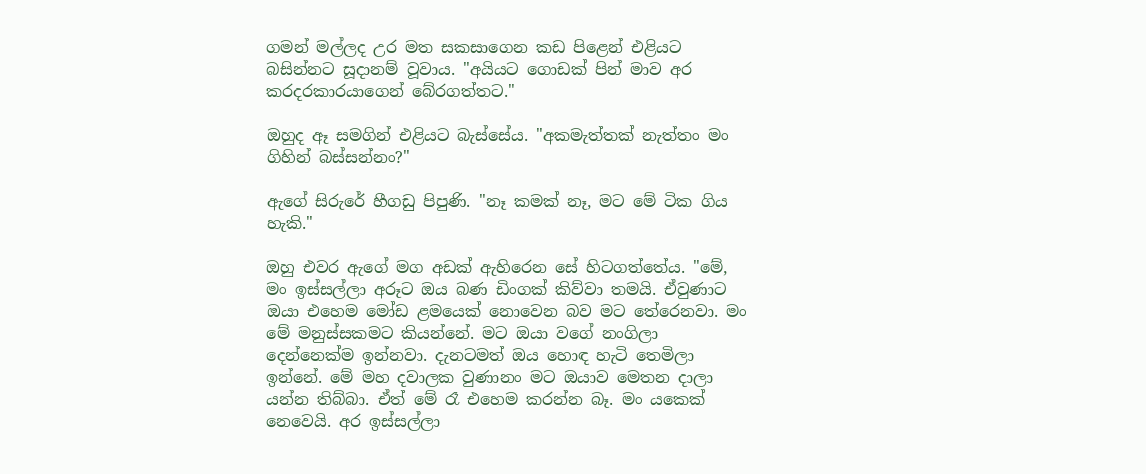ගමන් මල්ලද උර මත සකසාගෙන කඩ පිළෙන් එළියට බසින්නට සූදානම් වූවාය. "අයියට ගොඩක් පින් මාව අර කරදරකාරයාගෙන් බේරගත්තට."

ඔහුද ඈ සමගින් එළියට බැස්සේය. "අකමැත්තක් නැත්තං මං ගිහින් බස්සන්නං?"

ඇගේ සිරුරේ හීගඩු පිපුණි. "නෑ කමක් නෑ, මට මේ ටික ගිය හැකි."

ඔහු එවර ඇගේ මග අඩක් ඇහිරෙන සේ හිටගත්තේය. "මේ, මං ඉස්සල්ලා අරූට ඔය බණ ඩිංගක් කිව්වා තමයි. ඒවුණාට ඔයා එහෙම මෝඩ ළමයෙක් නොවෙන බව මට තේරෙනවා. මං මේ මනුස්සකමට කියන්නේ. මට ඔයා වගේ නංගිලා දෙන්නෙක්ම ඉන්නවා. දැනටමත් ඔය හොඳ හැටි තෙමිලා ඉන්නේ. මේ මහ දවාලක වුණානං මට ඔයාව මෙතන දාලා යන්න තිබ්බා. ඒත් මේ රෑ එහෙම කරන්න බෑ. මං යකෙක් නෙවෙයි. අර ඉස්සල්ලා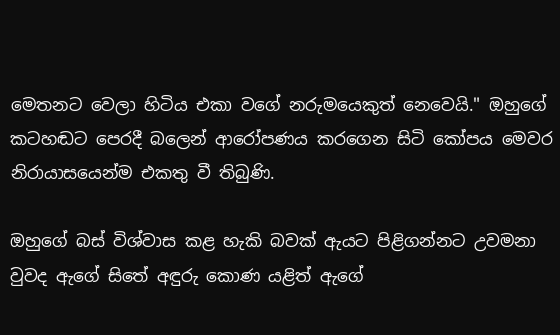මෙතනට වෙලා හිටිය එකා වගේ නරුමයෙකුත් නෙවෙයි." ඔහුගේ කටහඬට පෙරදී බලෙන් ආරෝපණය කරගෙන සිටි කෝපය මෙවර නිරායාසයෙන්ම එකතු වී තිබුණි.

ඔහුගේ බස් විශ්වාස කළ හැකි බවක් ඇයට පිළිගන්නට උවමනා වුවද ඇගේ සිතේ අඳුරු කොණ යළිත් ඇගේ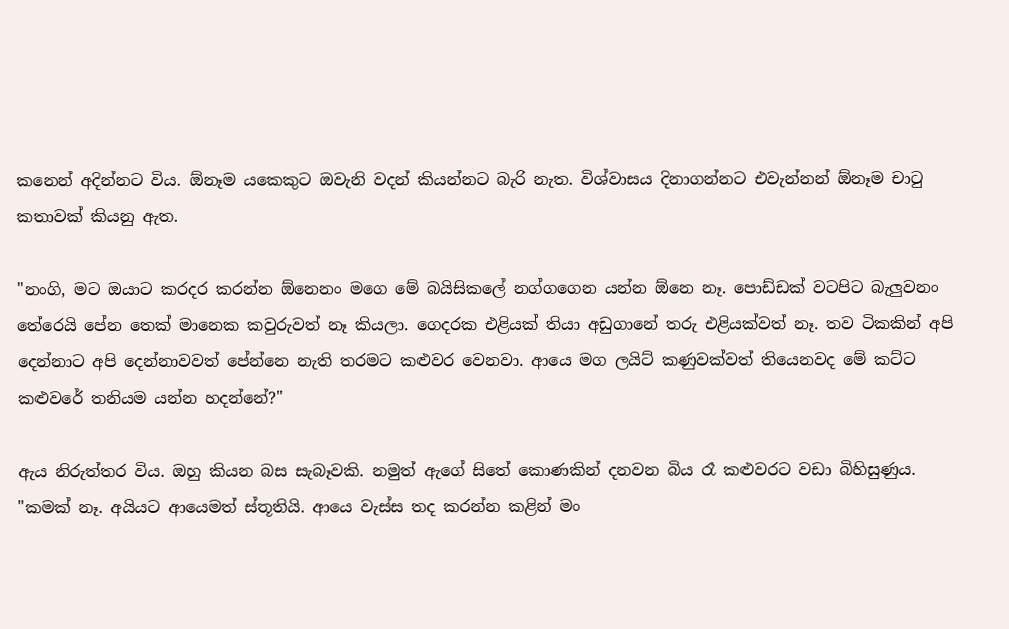කනෙන් අදින්නට විය. ඕනෑම යකෙකුට ඔවැනි වදන් කියන්නට බැරි නැත. විශ්වාසය දිනාගන්නට එවැන්නන් ඕනෑම චාටු කතාවක් කියනු ඇත.

"නංගි, මට ඔයාට කරදර කරන්න ඕනෙනං මගෙ මේ බයිසිකලේ නග්ගගෙන යන්න ඕනෙ නෑ. පොඩ්ඩක් වටපිට බැලුවනං තේරෙයි පේන තෙක් මානෙක කවුරුවත් නෑ කියලා. ගෙදරක එළියක් තියා අඩුගානේ තරු එළියක්වත් නෑ. තව ටිකකින් අපි දෙන්නාට අපි දෙන්නාවවත් පේන්නෙ නැති තරමට කළුවර වෙනවා. ආයෙ මග ලයිට් කණුවක්වත් තියෙනවද මේ කට්ට කළුවරේ තනියම යන්න හදන්නේ?"

ඇය නිරුත්තර විය. ඔහු කියන බස සැබෑවකි. නමුත් ඇගේ සිතේ කොණකින් දනවන බිය රෑ කළුවරට වඩා බිහිසුණුය. "කමක් නෑ. අයියට ආයෙමත් ස්තූතියි. ආයෙ වැස්ස තද කරන්න කළින් මං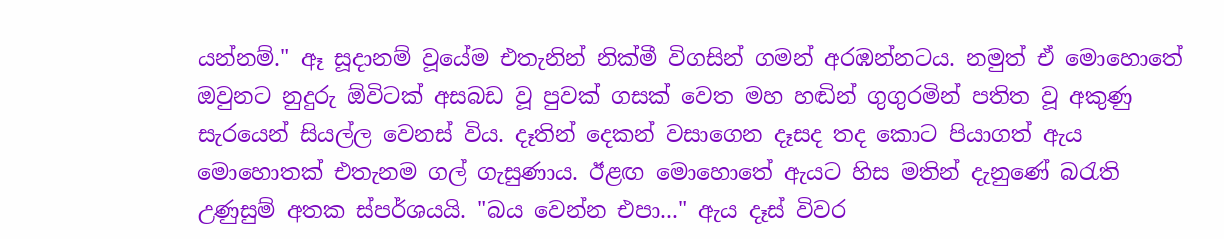යන්නම්." ඈ සූදානම් වූයේම එතැනින් නික්මී විගසින් ගමන් අරඹන්නටය. නමුත් ඒ මොහොතේ ඔවුනට නුදුරු ඕවිටක් අසබඩ වූ පුවක් ගසක් වෙත මහ හඬින් ගුගුරමින් පතිත වූ අකුණු සැරයෙන් සියල්ල වෙනස් විය. දෑතින් දෙකන් වසාගෙන දෑසද තද කොට පියාගත් ඇය මොහොතක් එතැනම ගල් ගැසුණාය. ඊළඟ මොහොතේ ඇයට හිස මතින් දැනුණේ බරැති උණුසුම් අතක ස්පර්ශයයි. "බය වෙන්න එපා..." ඇය දෑස් විවර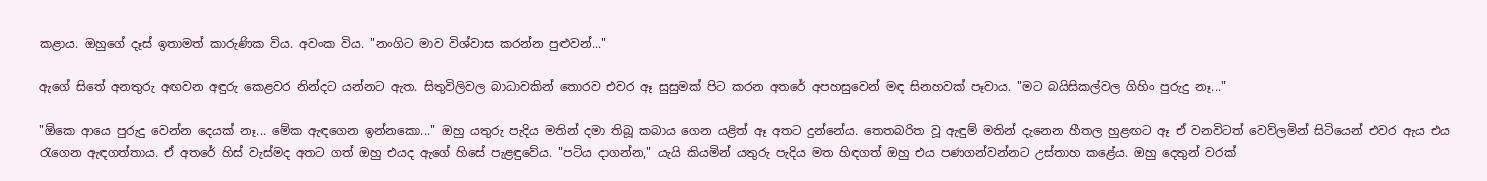කළාය. ඔහුගේ දෑස් ඉතාමත් කාරුණික විය. අවංක විය. "නංගිට මාව විශ්වාස කරන්න පුළුවන්..."

ඇගේ සිතේ අනතුරු අඟවන අඳුරු කෙළවර නින්දට යන්නට ඇත. සිතුවිලිවල බාධාවකින් තොරව එවර ඈ සුසුමක් පිට කරන අතරේ අපහසුවෙන් මඳ සිනහවක් පෑවාය. "මට බයිසිකල්වල ගිහිං පුරුදු නෑ..."

"ඕකෙ ආයෙ පුරුදු වෙන්න දෙයක් නෑ... මේක ඇඳගෙන ඉන්නකො..." ඔහු යතුරු පැදිය මතින් දමා තිබූ කබාය ගෙන යළිත් ඈ අතට දුන්නේය. තෙතබරිත වූ ඇඳුම් මතින් දැනෙන හීතල හුළඟට ඈ ඒ වනවිටත් වෙව්ලමින් සිටියෙන් එවර ඇය එය රැගෙන ඇඳගත්තාය. ඒ අතරේ හිස් වැස්මද අතට ගත් ඔහු එයද ඇගේ හිසේ පැළඳුවේය. "පටිය දාගන්න," යැයි කියමින් යතුරු පැදිය මත හිඳගත් ඔහු එය පණගන්වන්නට උස්තාහ කළේය. ඔහු දෙතුන් වරක්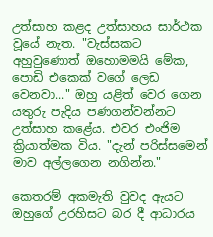උත්සාහ කළද උත්සාහය සාර්ථක වූයේ නැත. "වැස්සකට අහුවුණොත් ඔහොමමයි මේක, පොඩි එකෙක් වගේ ලෙඩ වෙනවා..." ඔහු යළිත් වෙර ගෙන යතුරු පැදිය පණගන්වන්නට උත්සාහ කළේය. එවර එංජිම ක්‍රියාත්මක විය. "දැන් පරිස්සමෙන් මාව අල්ලගෙන නගින්න."

කෙතරම් අකමැති වුවද ඇයට ඔහුගේ උරහිසට බර දී ආධාරය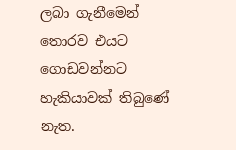ලබා ගැනීමෙන් තොරව එයට ගොඩවන්නට හැකියාවක් තිබුණේ නැත.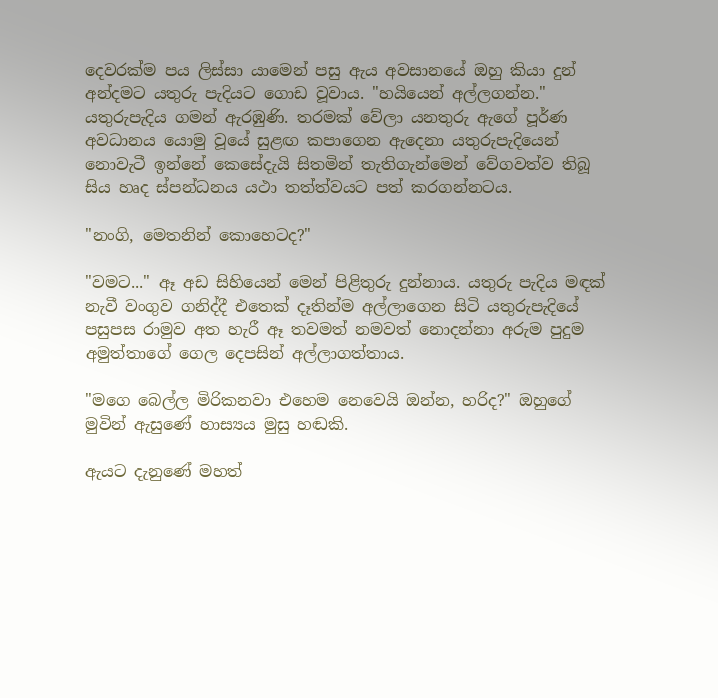දෙවරක්ම පය ලිස්සා යාමෙන් පසු ඇය අවසානයේ ඔහු කියා දුන් අන්දමට යතුරු පැදියට ගොඩ වූවාය. "හයියෙන් අල්ලගන්න." යතුරුපැදිය ගමන් ඇරඹුණි. තරමක් වේලා යනතුරු ඇගේ පූර්ණ අවධානය යොමු වූයේ සුළඟ කපාගෙන ඇදෙනා යතුරුපැදියෙන් නොවැටී ඉන්නේ කෙසේදැයි සිතමින් තැතිගැන්මෙන් වේගවත්ව තිබූ සිය හෘද ස්පන්ධනය යථා තත්ත්වයට පත් කරගන්නටය.

"නංගි, මෙතනින් කොහෙටද?"

"වමට..." ඈ අඩ සිහියෙන් මෙන් පිළිතුරු දුන්නාය. යතුරු පැදිය මඳක් නැවී වංගුව ගනිද්දී එතෙක් දෑතින්ම අල්ලාගෙන සිටි යතුරුපැදියේ පසුපස රාමුව අත හැරී ඈ තවමත් නමවත් නොදන්නා අරුම පුදුම අමුත්තාගේ ගෙල දෙපසින් අල්ලාගත්තාය.

"මගෙ බෙල්ල මිරිකනවා එහෙම නෙවෙයි ඔන්න, හරිද?" ඔහුගේ මුවින් ඇසුණේ හාස්‍යය මුසු හඬකි.

ඇයට දැනුණේ මහත්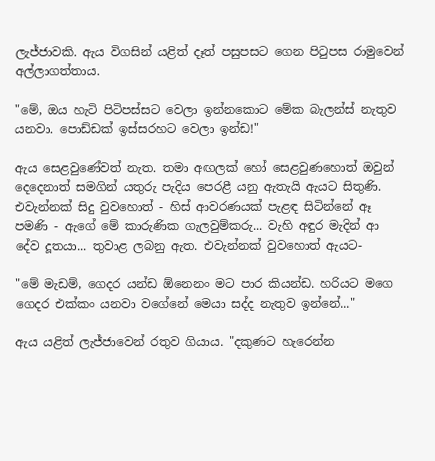ලැජ්ජාවකි. ඇය විගසින් යළිත් දෑත් පසුපසට ගෙන පිටුපස රාමුවෙන් අල්ලාගත්තාය.

"මේ, ඔය හැටි පිටිපස්සට වෙලා ඉන්නකොට මේක බැලන්ස් නැතුව යනවා. පොඩ්ඩක් ඉස්සරහට වෙලා ඉන්ඩ!"

ඇය සෙළවුණේවත් නැත. තමා අඟලක් හෝ සෙළවුණහොත් ඔවුන් දෙදෙනාත් සමගින් යතුරු පැදිය පෙරළී යනු ඇතැයි ඇයට සිතුණි. එවැන්නක් සිදු වුවහොත් - හිස් ආවරණයක් පැළඳ සිටින්නේ ඈ පමණි - ඇගේ මේ කාරුණික ගැලවුම්කරු... වැහි අඳුර මැදින් ආ දේව දූතයා... තුවාළ ලබනු ඇත. එවැන්නක් වුවහොත් ඇයට-

"මේ මැඩම්, ගෙදර යන්ඩ ඕනෙනං මට පාර කියන්ඩ. හරියට මගෙ ගෙදර එක්කං යනවා වගේනේ මෙයා සද්ද නැතුව ඉන්නේ..."

ඇය යළිත් ලැජ්ජාවෙන් රතුව ගියාය. "දකුණට හැරෙන්න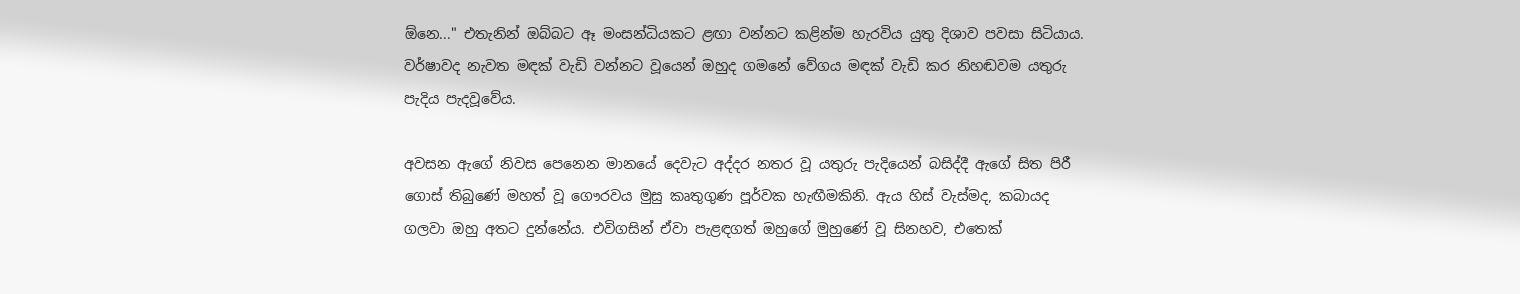ඕනෙ..." එතැනින් ඔබ්බට ඈ මංසන්ධියකට ළඟා වන්නට කළින්ම හැරවිය යුතු දිශාව පවසා සිටියාය. වර්ෂාවද නැවත මඳක් වැඩි වන්නට වූයෙන් ඔහුද ගමනේ වේගය මඳක් වැඩි කර නිහඬවම යතුරු පැදිය පැදවූවේය.

අවසන ඇගේ නිවස පෙනෙන මානයේ දෙවැට අද්දර නතර වූ යතුරු පැදියෙන් බසිද්දී ඇගේ සිත පිරී ගොස් තිබුණේ මහත් වූ ගෞරවය මුසු කෘතුගුණ පූර්වක හැඟීමකිනි. ඇය හිස් වැස්මද, කබායද ගලවා ඔහු අතට දුන්නේය. එවිගසින් ඒවා පැළඳගත් ඔහුගේ මුහුණේ වූ සිනහව, එතෙක්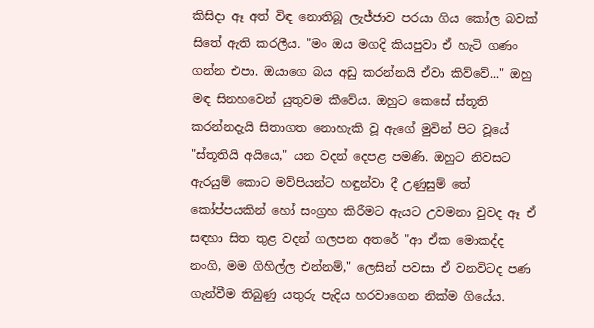කිසිදා ඈ අත් විඳ නොතිබූ ලැජ්ජාව පරයා ගිය කෝල බවක් සිතේ ඇති කරලීය. "මං ඔය මගදි කියපුවා ඒ හැටි ගණං ගන්න එපා. ඔයාගෙ බය අඩු කරන්නයි ඒවා කිව්වේ..." ඔහු මඳ සිනහවෙන් යුතුවම කීවේය. ඔහුට කෙසේ ස්තූති කරන්නදැයි සිතාගත නොහැකි වූ ඇගේ මුවින් පිට වූයේ "ස්තූතියි අයියෙ," යන වදන් දෙපළ පමණි. ඔහුට නිවසට ඇරයුම් කොට මව්පියන්ට හඳුන්වා දී උණුසුම් තේ කෝප්පයකින් හෝ සංග්‍රහ කිරීමට ඇයට උවමනා වුවද ඈ ඒ සඳහා සිත තුළ වදන් ගලපන අතරේ "ආ ඒක මොකද්ද නංගි, මම ගිහිල්ල එන්නම්," ලෙසින් පවසා ඒ වනවිටද පණ ගැන්වීම තිබුණු යතුරු පැදිය හරවාගෙන නික්ම ගියේය.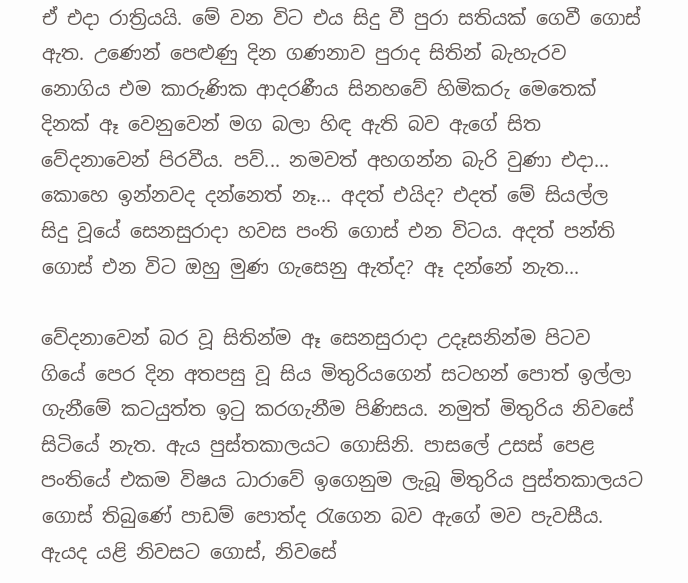ඒ එදා රාත්‍රියයි. මේ වන විට එය සිදු වී පුරා සතියක් ගෙවී ගොස් ඇත. උණෙන් පෙළුණු දින ගණනාව පුරාද සිතින් බැහැරව නොගිය එම කාරුණික ආදරණීය සිනහවේ හිමිකරු මෙතෙක් දිනක් ඈ වෙනුවෙන් මග බලා හිඳ ඇති බව ඇගේ සිත වේදනාවෙන් පිරවීය. පව්... නමවත් අහගන්න බැරි වුණා එදා... කොහෙ ඉන්නවද දන්නෙත් නෑ... අදත් එයිද? එදත් මේ සියල්ල සිදු වූයේ සෙනසුරාදා හවස පංති ගොස් එන විටය. අදත් පන්ති ගොස් එන විට ඔහු මුණ ගැසෙනු ඇත්ද? ඈ දන්නේ නැත...

වේදනාවෙන් බර වූ සිතින්ම ඈ සෙනසුරාදා උදෑසනින්ම පිටව ගියේ පෙර දින අතපසු වූ සිය මිතුරියගෙන් සටහන් පොත් ඉල්ලා ගැනීමේ කටයුත්ත ඉටු කරගැනීම පිණිසය. නමුත් මිතුරිය නිවසේ සිටියේ නැත. ඇය පුස්තකාලයට ගොසිනි. පාසලේ උසස් පෙළ පංතියේ එකම විෂය ධාරාවේ ඉගෙනුම ලැබූ මිතුරිය පුස්තකාලයට ගොස් තිබුණේ පාඩම් පොත්ද රැගෙන බව ඇගේ මව පැවසීය. ඇයද යළි නිවසට ගොස්, නිවසේ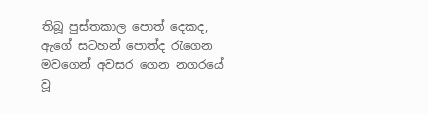තිබූ පුස්තකාල පොත් දෙකද, ඇගේ සටහන් පොත්ද රැගෙන මවගෙන් අවසර ගෙන නගරයේ වූ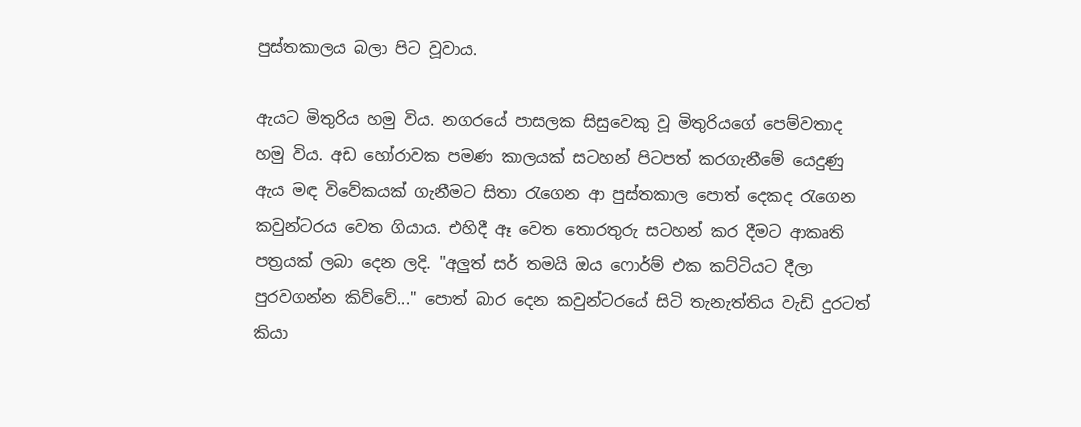පුස්තකාලය බලා පිට වූවාය.

ඇයට මිතුරිය හමු විය. නගරයේ පාසලක සිසුවෙකු වූ මිතුරියගේ පෙම්වතාද හමු විය. අඩ හෝරාවක පමණ කාලයක් සටහන් පිටපත් කරගැනීමේ යෙදුණු ඇය මඳ විවේකයක් ගැනීමට සිතා රැගෙන ආ පුස්තකාල පොත් දෙකද රැගෙන කවුන්ටරය වෙත ගියාය. එහිදී ඈ වෙත තොරතුරු සටහන් කර දීමට ආකෘති පත්‍රයක් ලබා දෙන ලදි. "අලුත් සර් තමයි ඔය ෆොර්ම් එක කට්ටියට දීලා පුරවගන්න කිව්වේ..." පොත් බාර දෙන කවුන්ටරයේ සිටි තැනැත්තිය වැඩි දුරටත් කියා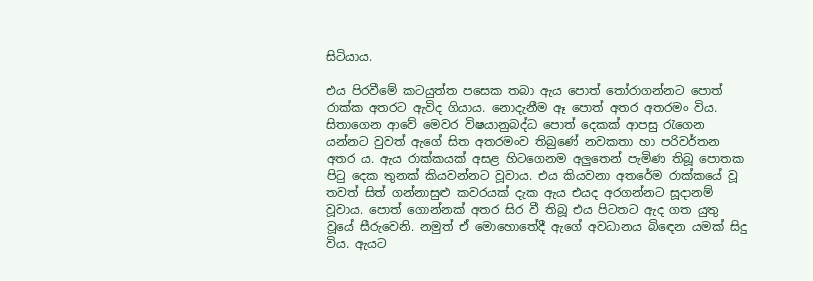සිටියාය.

එය පිරවීමේ කටයුත්ත පසෙක තබා ඇය පොත් තෝරාගන්නට පොත් රාක්ක අතරට ඇවිද ගියාය. නොදැනීම ඈ පොත් අතර අතරමං විය. සිතාගෙන ආවේ මෙවර විෂයානුබද්ධ පොත් දෙකක් ආපසු රැගෙන යන්නට වුවත් ඇගේ සිත අතරමංව තිබුණේ නවකතා හා පරිවර්තන අතර ය. ඇය රාක්කයක් අසළ හිටගෙනම අලුතෙන් පැමිණ තිබූ පොතක පිටු දෙක තුනක් කියවන්නට වූවාය. එය කියවනා අතරේම රාක්කයේ වූ තවත් සිත් ගන්නාසුළු කවරයක් දැක ඇය එයද අරගන්නට සූදානම් වූවාය. පොත් ගොන්නක් අතර සිර වී තිබූ එය පිටතට ඇද ගත යුතු වූයේ සීරුවෙනි. නමුත් ඒ මොහොතේදී ඇගේ අවධානය බිඳෙන යමක් සිදු විය. ඇයට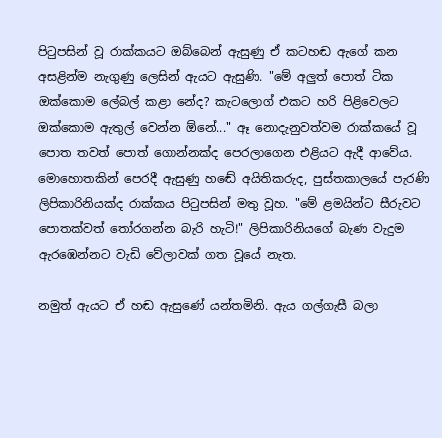පිටුපසින් වූ රාක්කයට ඔබ්බෙන් ඇසුණු ඒ කටහඬ ඇගේ කන අසළින්ම නැගුණු ලෙසින් ඇයට ඇසුණි. "මේ අලුත් පොත් ටික ඔක්කොම ලේබල් කළා නේද? කැටලොග් එකට හරි පිළිවෙලට ඔක්කොම ඇතුල් වෙන්න ඕනේ..." ඈ නොදැනුවත්වම රාක්කයේ වූ පොත තවත් පොත් ගොන්නක්ද පෙරලාගෙන එළියට ඇදී ආවේය. මොහොතකින් පෙරදී ඇසුණු හඬේ අයිතිකරුද, පුස්තකාලයේ පැරණි ලිපිකාරිනියක්ද රාක්කය පිටුපසින් මතු වූහ. "මේ ළමයින්ට සීරුවට පොතක්වත් තෝරගන්න බැරි හැටි!" ලිපිකාරිනියගේ බැණ වැදුම ඇරඹෙන්නට වැඩි වේලාවක් ගත වූයේ නැත.

නමුත් ඇයට ඒ හඬ ඇසුණේ යන්තමිනි. ඇය ගල්ගැසී බලා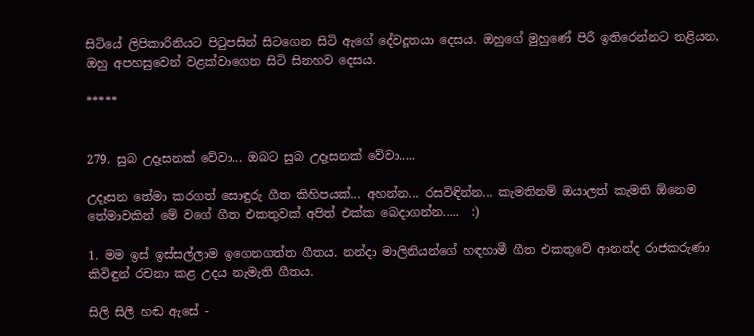සිටියේ ලිපිකාරිනියට පිටුපසින් සිටගෙන සිටි ඇගේ දේවදූතයා දෙසය. ඔහුගේ මුහුණේ පිරී ඉතිරෙන්නට නළියන, ඔහු අපහසුවෙන් වළක්වාගෙන සිටි සිනහව දෙසය.

*****


279. සුබ උදෑසනක් වේවා... ඔබට සුබ උදෑසනක් වේවා.....

උදෑසන තේමා කරගත් සොඳුරු ගීත කිහිපයක්... අහන්න... රසවිඳින්න... කැමතිනම් ඔයාලත් කැමති ඕනෙම තේමාවකින් මේ වගේ ගීත එකතුවක් අපිත් එක්ක බෙදාගන්න.....  :)

1. මම ඉස් ඉස්සල්ලාම ඉගෙනගත්ත ගීතය. නන්දා මාලිනියන්ගේ හඳහාමී ගීත එකතුවේ ආනන්ද රාජකරුණා කිවිඳුන් රචනා කළ උදය නැමැති ගීතය.

සිලි සිලී හඬ ඇසේ -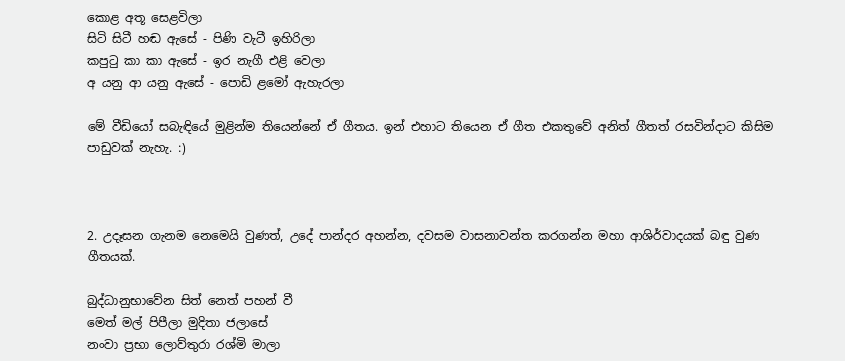කොළ අතූ සෙළවිලා
සිටි සිටී හඬ ඇසේ - පිණි වැටී ඉහිරිලා
කපුටු කා කා ඇසේ - ඉර නැගී එළි වෙලා
අ යනු ආ යනු ඇසේ - පොඩි ළමෝ ඇහැරලා

මේ වීඩියෝ සබැඳියේ මුළින්ම තියෙන්නේ ඒ ගීතය. ඉන් එහාට තියෙන ඒ ගීත එකතුවේ අනිත් ගීතත් රසවින්දාට කිසිම පාඩුවක් නැහැ. :)



2. උදෑසන ගැනම නෙමෙයි වුණත්, උදේ පාන්දර අහන්න, දවසම වාසනාවන්ත කරගන්න මහා ආශිර්වාදයක් බඳු වුණ ගීතයක්.

බුද්ධානුභාවේන සිත් නෙත් පහන් වී
මෙත් මල් පිපීලා මුදිතා ජලාසේ
නංවා ප්‍රභා ලොව්තුරා රශ්මි මාලා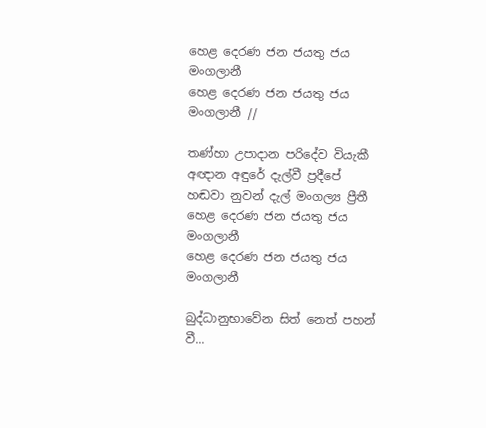හෙළ දෙරණ ජන ජයතු ජය මංගලානී
හෙළ දෙරණ ජන ජයතු ජය මංගලානී //

තණ්හා උපාදාන පරිදේව වියැකී
අඥාන අඳුරේ දැල්වී ප්‍රදීපේ
හඬවා නුවන් දැල් මංගල්‍ය ප්‍රීතී
හෙළ දෙරණ ජන ජයතු ජය මංගලානී
හෙළ දෙරණ ජන ජයතු ජය මංගලානී

බුද්ධානුභාවේන සිත් නෙත් පහන් වී...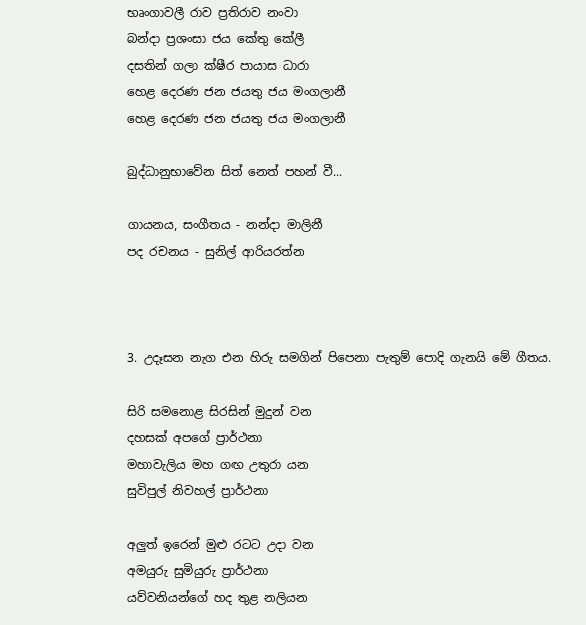භෘංගාවලී රාව ප්‍රතිරාව නංවා
බන්දා ප්‍රශංසා ජය කේතු කේලී
දසතින් ගලා ක්ෂීර පායාස ධාරා
හෙළ දෙරණ ජන ජයතු ජය මංගලානී
හෙළ දෙරණ ජන ජයතු ජය මංගලානී

බුද්ධානුභාවේන සිත් නෙත් පහන් වී...

ගායනය, සංගීතය - නන්දා මාලිනී
පද රචනය - සුනිල් ආරියරත්න



3. උදෑසන නැග එන හිරු සමගින් පිපෙනා පැතුම් පොදි ගැනයි මේ ගීතය.

සිරි සමනොළ සිරසින් මුදුන් වන
දහසක් අපගේ ප්‍රාර්ථනා
මහාවැලිය මහ ගඟ උතුරා යන
සුවිපුල් නිවහල් ප්‍රාර්ථනා

අලුත් ඉරෙන් මුළු රටට උදා වන
අමයුරු සුමියුරු ප්‍රාර්ථනා
යව්වනියන්ගේ හද තුළ නලියන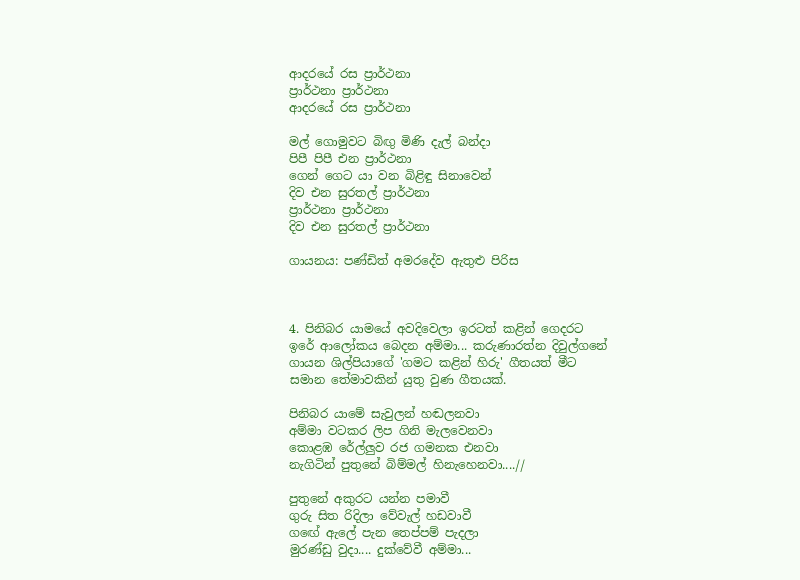ආදරයේ රස ප්‍රාර්ථනා
ප්‍රාර්ථනා ප්‍රාර්ථනා
ආදරයේ රස ප්‍රාර්ථනා

මල් ගොමුවට බිඟු මිණි දැල් බන්දා
පිපී පිපී එන ප්‍රාර්ථනා
ගෙන් ගෙට යා වන බිළිඳු සිනාවෙන්
දිව එන සුරතල් ප්‍රාර්ථනා
ප්‍රාර්ථනා ප්‍රාර්ථනා
දිව එන සුරතල් ප්‍රාර්ථනා

ගායනය: පණ්ඩිත් අමරදේව ඇතුළු පිරිස



4. පිනිබර යාමයේ අවදිවෙලා ඉරටත් කළින් ගෙදරට ඉරේ ආලෝකය බෙදන අම්මා... කරුණාරත්න දිවුල්ගනේ ගායන ශිල්පියාගේ 'ගමට කළින් හිරු' ගීතයත් මීට සමාන තේමාවකින් යුතු වුණ ගීතයක්.

පිනිබර යාමේ සැවුලන් හඬලනවා
අම්මා වටකර ලිප ගිනි මැලවෙනවා
කොළඹ රේල්ලුව රජ ගමනක එනවා
නැගිටින් පුතුනේ බිම්මල් හිනැහෙනවා....//

පුතුනේ අකුරට යන්න පමාවී
ගුරු සිත රිදිලා වේවැල් හඩවාවී
ගඟේ ඇලේ පැන තෙප්පම් පැදලා
මුරණ්ඩු වුදා.... දුක්වේවී අම්මා...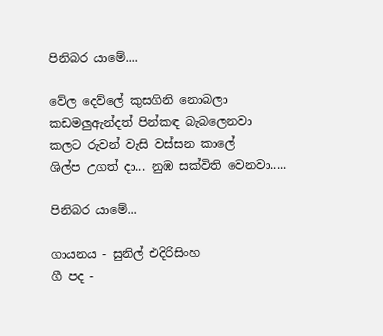පිනිබර යාමේ....

වේල දෙව්ලේ කුසගිනි නොබලා
කඩමලුඇන්දත් පින්කඳ බැබලෙනවා
කලට රුවන් වැසි වස්සන කාලේ
ශිල්ප උගත් දා... නුඹ සක්විති වෙනවා.....

පිනිබර යාමේ...

ගායනය - සුනිල් එදිරිසිංහ
ගී පද -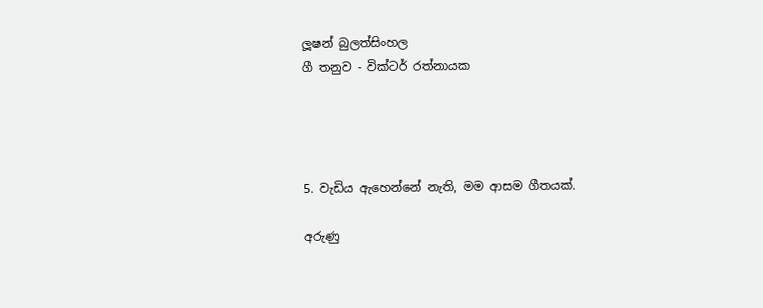ලූෂන් බුලත්සිංහල
ගී තනුව - වික්ටර් රත්නායක




5. වැඩිය ඇහෙන්නේ නැති, මම ආසම ගීතයක්.

අරුණු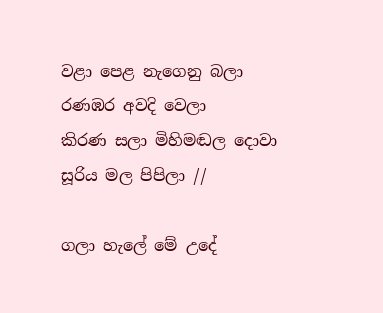වළා පෙළ නැගෙනු බලා
රණඹර අවදි වෙලා
කිරණ සලා මිහිමඬල දොවා
සූරිය මල පිපිලා //

ගලා හැලේ මේ උදේ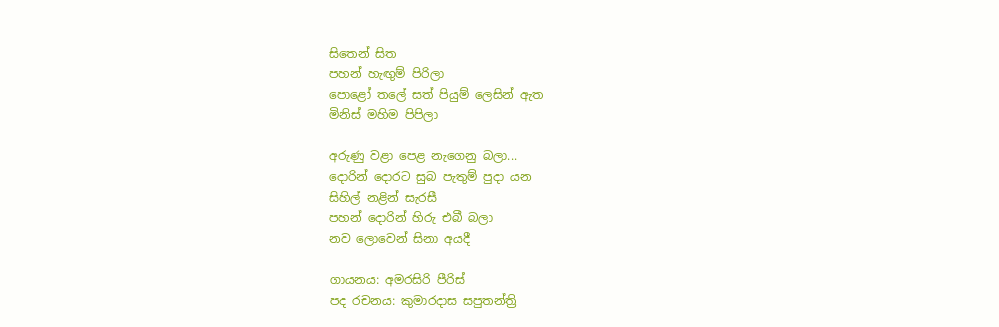සිතෙන් සිත
පහන් හැඟුම් පිරිලා
පොළෝ තලේ සත් පියුම් ලෙසින් ඇත
මිනිස් මහිම පිපිලා

අරුණු වළා පෙළ නැගෙනු බලා...
දොරින් දොරට සුබ පැතුම් පුදා යන
සිහිල් නළින් සැරසී
පහන් දොරින් හිරු එබී බලා
නව ලොවෙන් සිනා අයදී

ගායනය: අමරසිරි පීරිස්
පද රචනය: කුමාරදාස සපුතන්ත්‍රි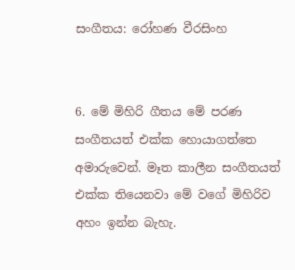සංගීතය: රෝහණ වීරසිංහ


6. මේ මිහිරි ගීතය මේ පරණ සංගීතයත් එක්ක හොයාගත්තෙ අමාරුවෙන්. මෑත කාලීන සංගීතයත් එක්ක තියෙනවා මේ වගේ මිහිරිව අහං ඉන්න බැහැ.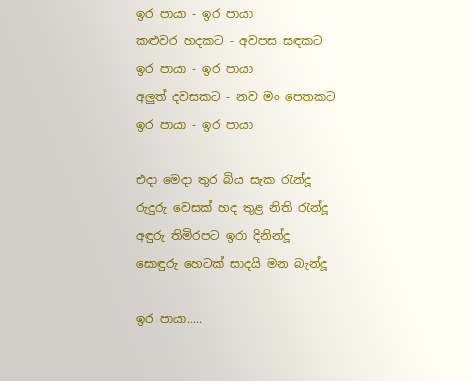ඉර පායා - ඉර පායා
කළුවර හදකට - අවපස සඳකට
ඉර පායා - ඉර පායා
අලුත් දවසකට - නව මං පෙතකට
ඉර පායා - ඉර පායා

එදා මෙදා තුර බිය සැක රැන්දූ
රුදුරු වෙසක් හද තුළ නිති රැන්දූ
අඳුරු තිමිරපට ඉරා දිනින්දූ
සොඳුරු හෙටක් සාදයි මන බැන්දූ

ඉර පායා.....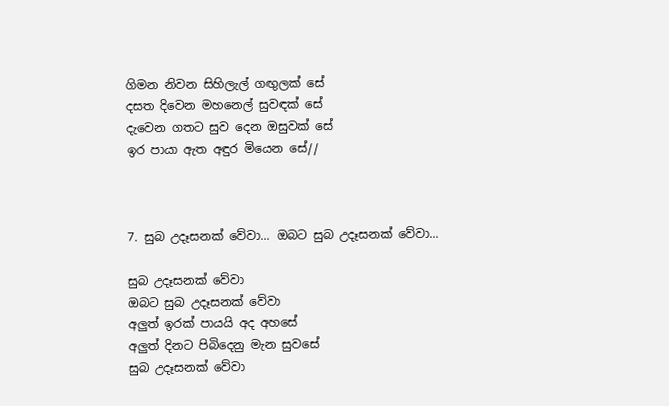ගිමන නිවන සිහිලැල් ගඟුලක් සේ
දසත දිවෙන මහනෙල් සුවඳක් සේ
දැවෙන ගතට සුව දෙන ඔසුවක් සේ
ඉර පායා ඇත අඳුර මියෙන සේ//



7. සුබ උදෑසනක් වේවා... ඔබට සුබ උදෑසනක් වේවා...

සුබ උදෑසනක් වේවා
ඔබට සුබ උදෑසනක් වේවා
අලුත් ඉරක් පායයි අද අහසේ
අලුත් දිනට පිබිදෙනු මැන සුවසේ
සුබ උදෑසනක් වේවා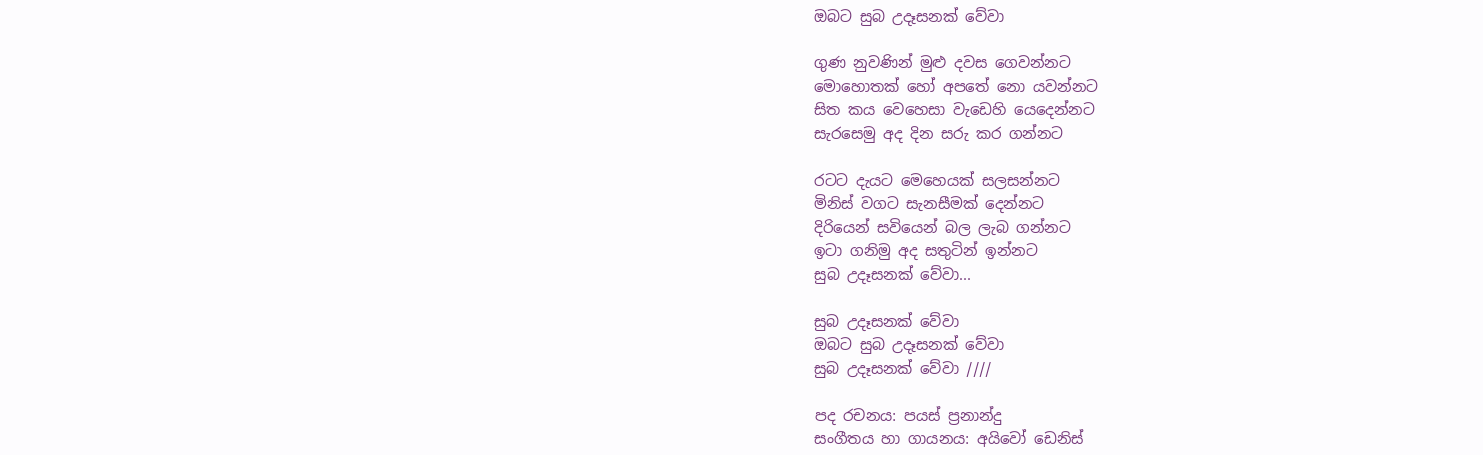ඔබට සුබ උදෑසනක් වේවා

ගුණ නුවණින් මුළු දවස ගෙවන්නට
මොහොතක් හෝ අපතේ නො යවන්නට
සිත කය වෙහෙසා වැඩෙහි යෙදෙන්නට
සැරසෙමු අද දින සරු කර ගන්නට

රටට දැයට මෙහෙයක් සලසන්නට
මිනිස් වගට සැනසීමක් දෙන්නට
දිරියෙන් සවියෙන් බල ලැබ ගන්නට
ඉටා ගනිමු අද සතුටින් ඉන්නට
සුබ උදෑසනක් වේවා...

සුබ උදෑසනක් වේවා
ඔබට සුබ උදෑසනක් වේවා
සුබ උදෑසනක් වේවා ////

පද රචනය: පයස් ප්‍රනාන්දු
සංගීතය හා ගායනය: අයිවෝ ඩෙනිස්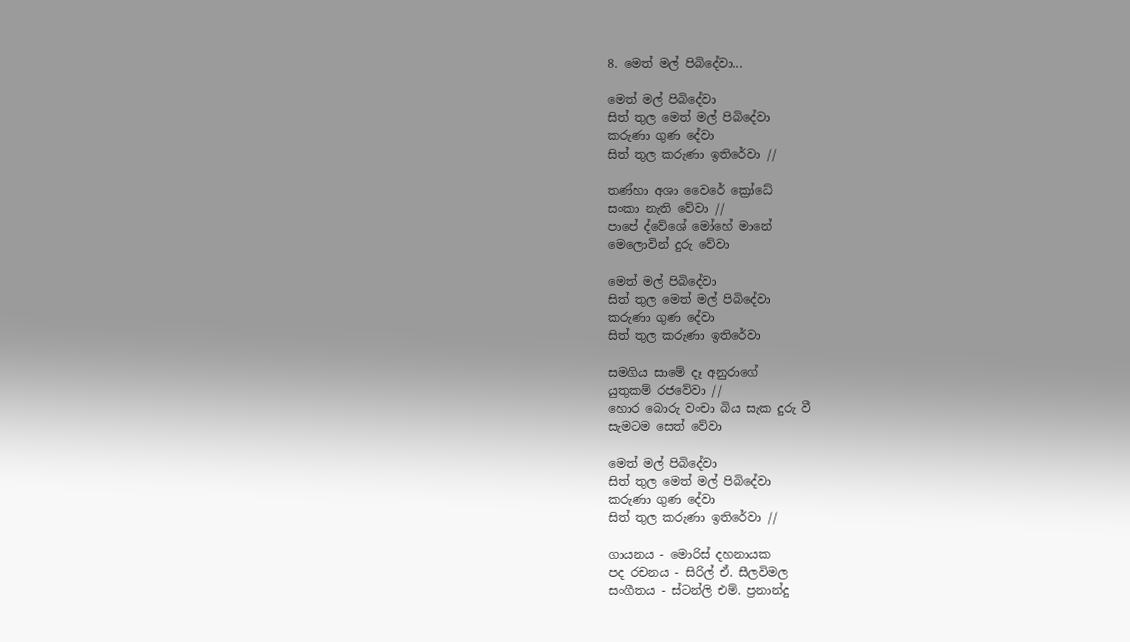8. මෙත් මල් පිබිදේවා...

මෙත් මල් පිබිදේවා
සිත් තුල මෙත් මල් පිබිදේවා
කරුණා ගුණ දේවා
සිත් තුල කරුණා ඉතිරේවා //

තණ්හා අශා වෛරේ ක්‍රෝධේ
සංකා නැති වේවා //
පාපේ ද්වේශේ මෝහේ මානේ
මෙලොවින් දුරු වේවා

මෙත් මල් පිබිදේවා
සිත් තුල මෙත් මල් පිබිදේවා
කරුණා ගුණ දේවා
සිත් තුල කරුණා ඉතිරේවා

සමගිය සාමේ දෑ අනුරාගේ
යුතුකම් රජවේවා //
හොර බොරු වංචා බිය සැක දුරු වී
සැමටම සෙත් වේවා

මෙත් මල් පිබිදේවා
සිත් තුල මෙත් මල් පිබිදේවා
කරුණා ගුණ දේවා
සිත් තුල කරුණා ඉතිරේවා //

ගායනය - මොරිස් දහනායක
පද රචනය - සිරිල් ඒ. සීලවිමල
සංගීතය - ස්ටන්ලි එම්. ප්‍රනාන්දු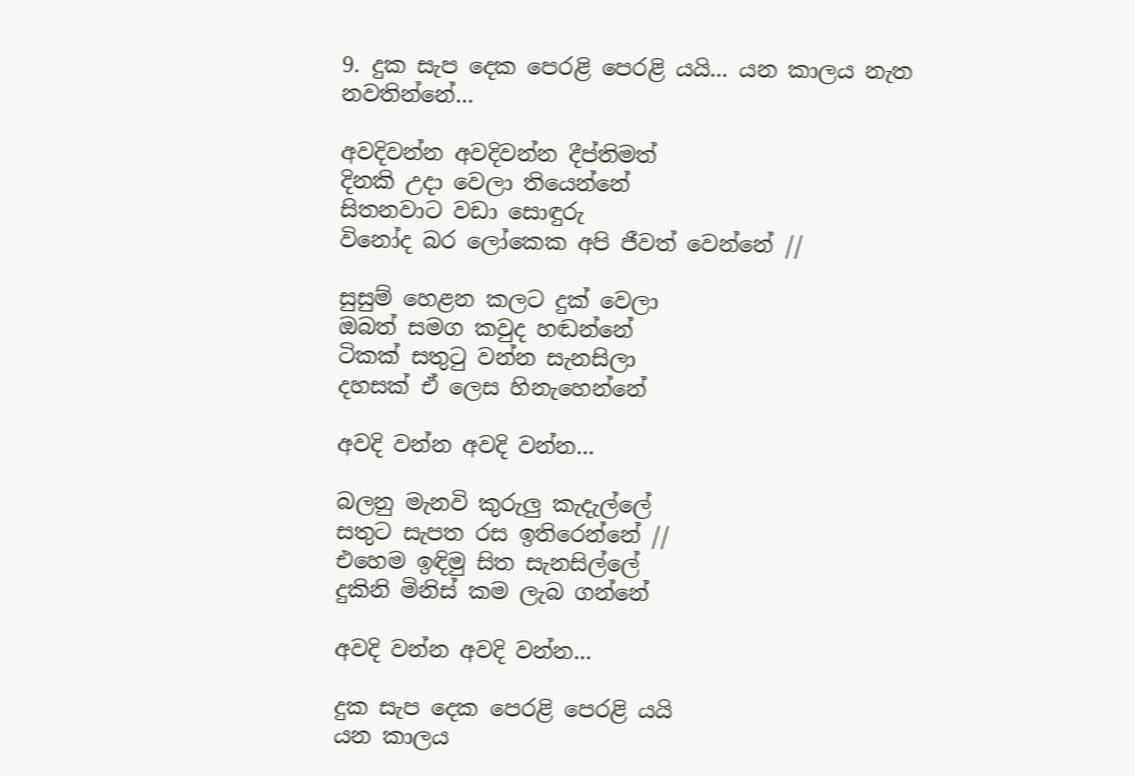9. දුක සැප දෙක පෙරළි පෙරළි යයි... යන කාලය නැත නවතින්නේ...

අවදිවන්න අවදිවන්න දීප්තිමත්
දිනකි උදා වෙලා තියෙන්නේ
සිතනවාට වඩා සොඳුරු
විනෝද බර ලෝකෙක අපි ජීවත් වෙන්නේ //

සුසුම් හෙළන කලට දුක් වෙලා
ඔබත් සමග කවුද හඬන්නේ
ටිකක් සතුටු වන්න සැනසිලා
දහසක් ඒ ලෙස හිනැහෙන්නේ

අවදි වන්න අවදි වන්න...

බලනු මැනවි කුරුලු කැදැල්ලේ
සතුට සැපත රස ඉතිරෙන්නේ //
එහෙම ඉඳිමු සිත සැනසිල්ලේ
දුකිනි මිනිස් කම ලැබ ගන්නේ

අවදි වන්න අවදි වන්න...

දුක සැප දෙක පෙරළි පෙරළි යයි
යන කාලය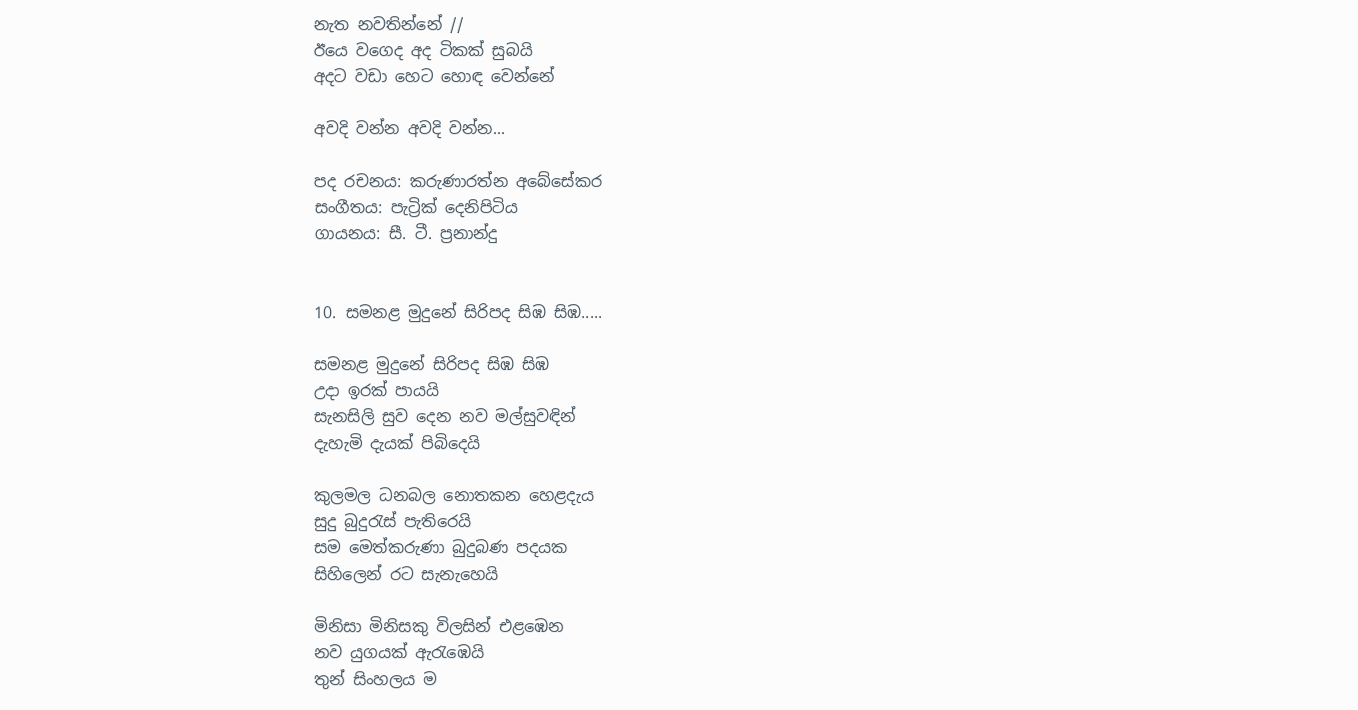නැත නවතින්නේ //
ඊයෙ වගෙද අද ටිකක් සුබයි
අදට වඩා හෙට හොඳ වෙන්නේ

අවදි වන්න අවදි වන්න...

පද රචනය: කරුණාරත්න අබේසේකර
සංගීතය: පැට්‍රික් දෙනිපිටිය
ගායනය: සී. ටී. ප්‍රනාන්දු


10. සමනළ මුදුනේ සිරිපද සිඹ සිඹ.....

සමනළ මුදුනේ සිරිපද සිඹ සිඹ
උදා ඉරක් පායයි
සැනසිලි සුව දෙන නව මල්සුවඳින්
දැහැමි දැයක් පිබිදෙයි

කුලමල ධනබල නොතකන හෙළදැය
සුදු බුදුරැස් පැතිරෙයි
සම මෙත්කරුණා බුදුබණ පදයක
සිහිලෙන් රට සැනැහෙයි

මිනිසා මිනිසකු විලසින් එළඹෙන
නව යුගයක් ඇරැඹෙයි
තුන් සිංහලය ම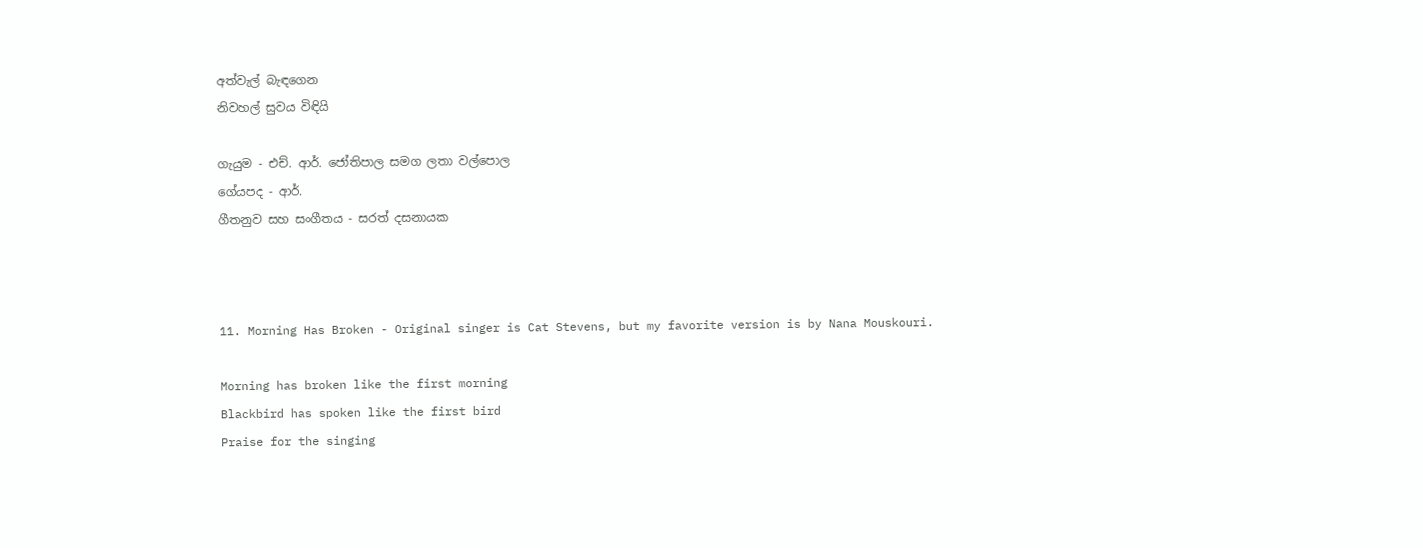අත්වැල් බැඳගෙන
නිවහල් සුවය විඳියි

ගැයුම - එච්. ආර්. ජෝතිපාල සමග ලතා වල්පොල
ගේයපද - ආර්.
ගීතනුව සහ සංගීතය - සරත් දසනායක



11. Morning Has Broken - Original singer is Cat Stevens, but my favorite version is by Nana Mouskouri.

Morning has broken like the first morning
Blackbird has spoken like the first bird
Praise for the singing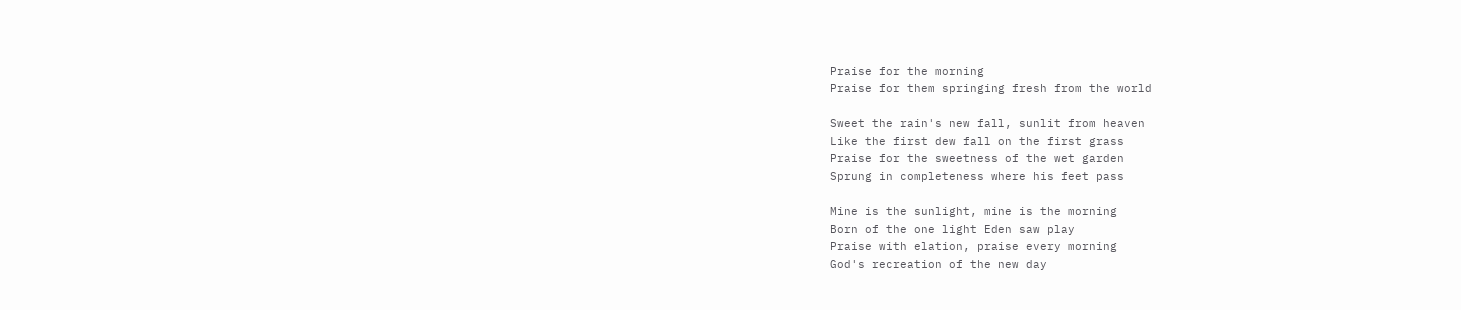Praise for the morning
Praise for them springing fresh from the world

Sweet the rain's new fall, sunlit from heaven
Like the first dew fall on the first grass
Praise for the sweetness of the wet garden
Sprung in completeness where his feet pass

Mine is the sunlight, mine is the morning
Born of the one light Eden saw play
Praise with elation, praise every morning
God's recreation of the new day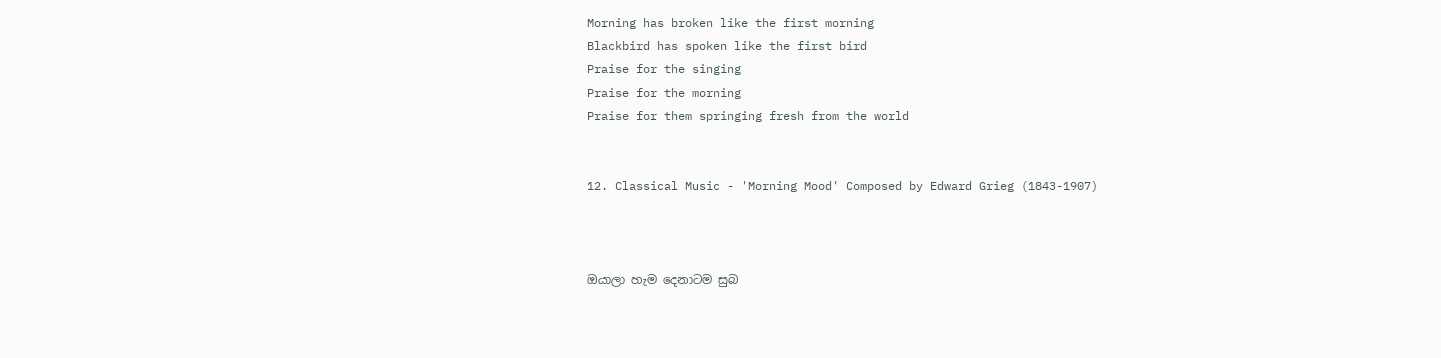Morning has broken like the first morning
Blackbird has spoken like the first bird
Praise for the singing
Praise for the morning
Praise for them springing fresh from the world


12. Classical Music - 'Morning Mood' Composed by Edward Grieg (1843-1907)



ඔයාලා හැම දෙනාටම සුබ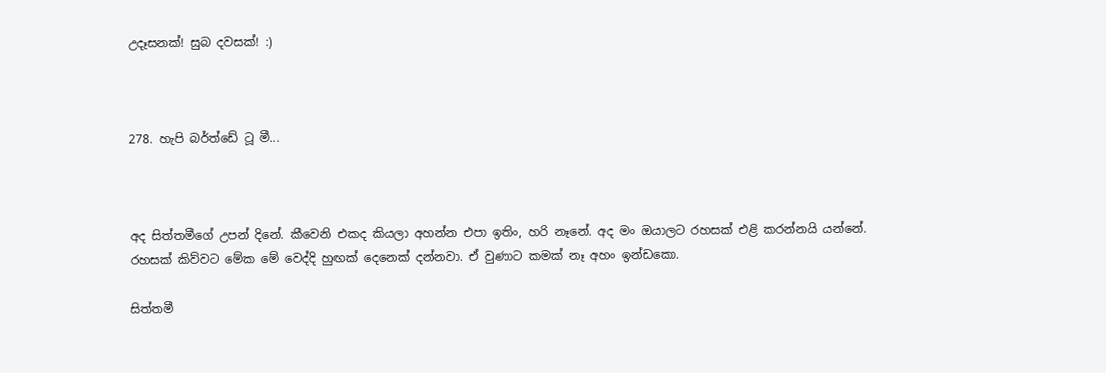උදෑසනක්! සුබ දවසක්! :)



278. හැපි බර්ත්ඩේ ටූ මී...



අද සිත්තමීගේ උපන් දිනේ. කීවෙනි එකද කියලා අහන්න එපා ඉතිං, හරි නෑනේ. අද මං ඔයාලට රහසක් එළි කරන්නයි යන්නේ. රහසක් කිව්වට මේක මේ වෙද්දි හුඟක් දෙනෙක් දන්නවා. ඒ වුණාට කමක් නෑ අහං ඉන්ඩකො.

සිත්තමී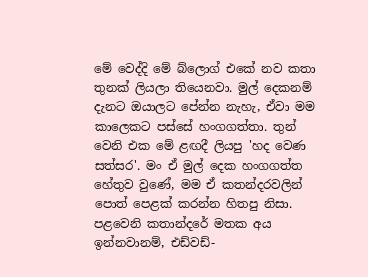මේ වෙද්දි මේ බ්ලොග් එකේ නව කතා තුනක් ලියලා තියෙනවා. මුල් දෙකනම් දැනට ඔයාලට පේන්න නැහැ, ඒවා මම කාලෙකට පස්සේ හංගගත්තා. තුන් වෙනි එක මේ ළඟදී ලියපු 'හද වෙණ සත්සර'. මං ඒ මුල් දෙක හංගගත්ත හේතුව වුණේ, මම ඒ කතන්දරවලින් පොත් පෙළක් කරන්න හිතපු නිසා. පළවෙනි කතාන්දරේ මතක අය ඉන්නවානම්, එඩ්වඩ්-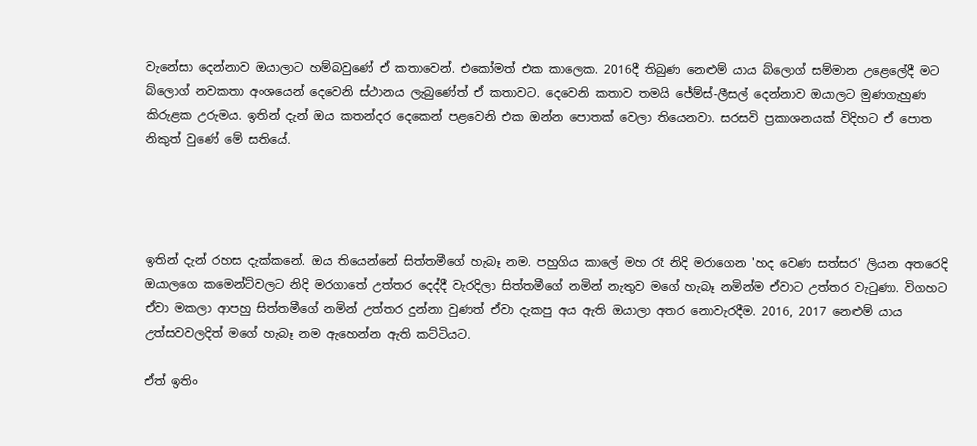වැනේසා දෙන්නාව ඔයාලාට හම්බවුණේ ඒ කතාවෙන්. එකෝමත් එක කාලෙක. 2016දී තිබුණ නෙළුම් යාය බ්ලොග් සම්මාන උළෙලේදී මට බ්ලොග් නවකතා අංශයෙන් දෙවෙනි ස්ථානය ලැබුණේත් ඒ කතාවට. දෙවෙනි කතාව තමයි ජේම්ස්-ලීසල් දෙන්නාව ඔයාලට මුණගැහුණ කිරුළක උරුමය. ඉතින් දැන් ඔය කතන්දර දෙකෙන් පළවෙනි එක ඔන්න පොතක් වෙලා තියෙනවා. සරසවි ප්‍රකාශනයක් විදිහට ඒ පොත නිකුත් වුණේ මේ සතියේ.




ඉතින් දැන් රහස දැක්කනේ. ඔය තියෙන්නේ සිත්තමීගේ හැබෑ නම. පහුගිය කාලේ මහ රෑ නිදි මරාගෙන 'හද වෙණ සත්සර' ලියන අතරෙදි ඔයාලගෙ කමෙන්ට්වලට නිදි මරගාතේ උත්තර දෙද්දී වැරදිලා සිත්තමීගේ නමින් නැතුව මගේ හැබෑ නමින්ම ඒවාට උත්තර වැටුණා. විගහට ඒවා මකලා ආපහු සිත්තමීගේ නමින් උත්තර දුන්නා වුණත් ඒවා දැකපු අය ඇති ඔයාලා අතර නොවැරදීම. 2016, 2017 නෙළුම් යාය උත්සවවලදිත් මගේ හැබෑ නම ඇහෙන්න ඇති කට්ටියට.

ඒත් ඉතිං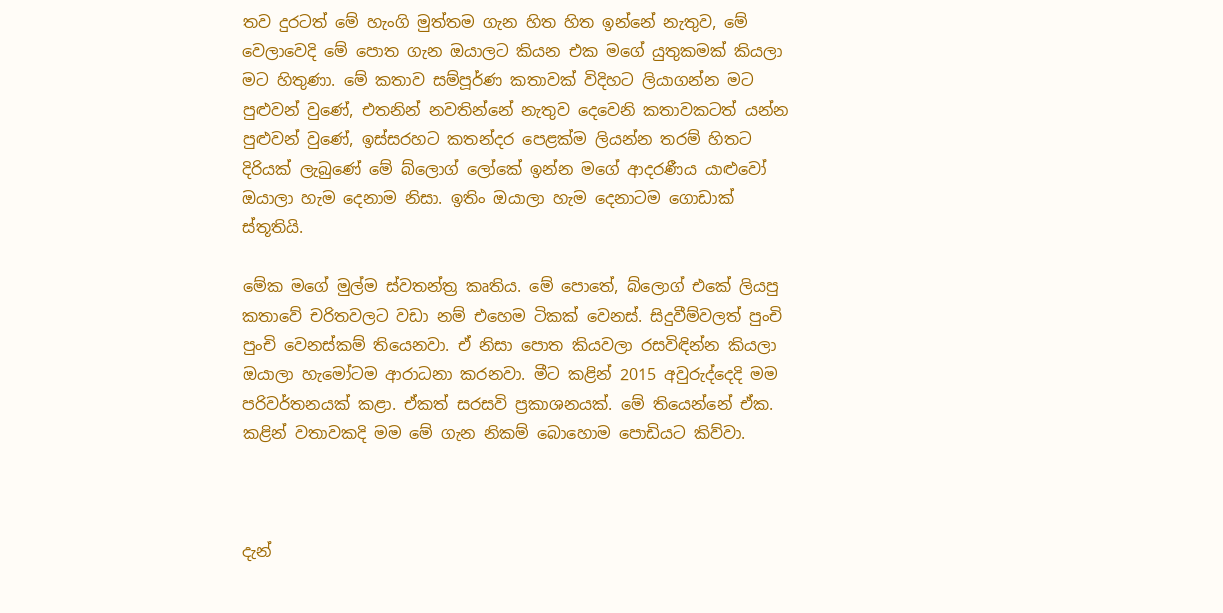තව දුරටත් මේ හැංගි මුත්තම ගැන හිත හිත ඉන්නේ නැතුව, මේ වෙලාවෙදි මේ පොත ගැන ඔයාලට කියන එක මගේ යුතුකමක් කියලා මට හිතුණා. මේ කතාව සම්පූර්ණ කතාවක් විදිහට ලියාගන්න මට පුළුවන් වුණේ, එතනින් නවතින්නේ නැතුව දෙවෙනි කතාවකටත් යන්න පුළුවන් වුණේ, ඉස්සරහට කතන්දර පෙළක්ම ලියන්න තරම් හිතට දිරියක් ලැබුණේ මේ බ්ලොග් ලෝකේ ඉන්න මගේ ආදරණීය යාළුවෝ ඔයාලා හැම දෙනාම නිසා. ඉතිං ඔයාලා හැම දෙනාටම ගොඩාක් ස්තූතියි.

මේක මගේ මුල්ම ස්වතන්ත්‍ර කෘතිය. මේ පොතේ, බ්ලොග් එකේ ලියපු කතාවේ චරිතවලට වඩා නම් එහෙම ටිකක් වෙනස්. සිදුවීම්වලත් පුංචි පුංචි වෙනස්කම් තියෙනවා. ඒ නිසා පොත කියවලා රසවිඳින්න කියලා ඔයාලා හැමෝටම ආරාධනා කරනවා. මීට කළින් 2015 අවුරුද්දෙදි මම පරිවර්තනයක් කළා. ඒකත් සරසවි ප්‍රකාශනයක්. මේ තියෙන්නේ ඒක. කළින් වතාවකදි මම මේ ගැන නිකම් බොහොම පොඩියට කිව්වා.



දැන්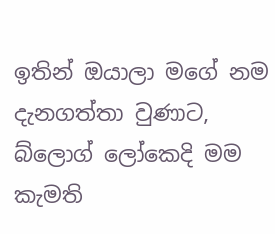ඉතින් ඔයාලා මගේ නම දැනගත්තා වුණාට, බ්ලොග් ලෝකෙදි මම කැමති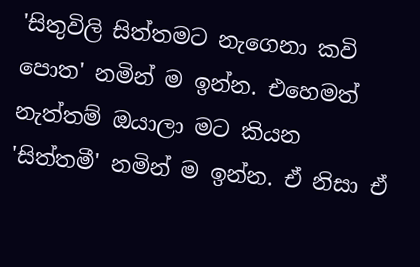'සිතුවිලි සිත්තමට නැගෙනා කවි පොත' නමින් ම ඉන්න. එහෙමත් නැත්තම් ඔයාලා මට කියන 'සිත්තමී' නමින් ම ඉන්න. ඒ නිසා ඒ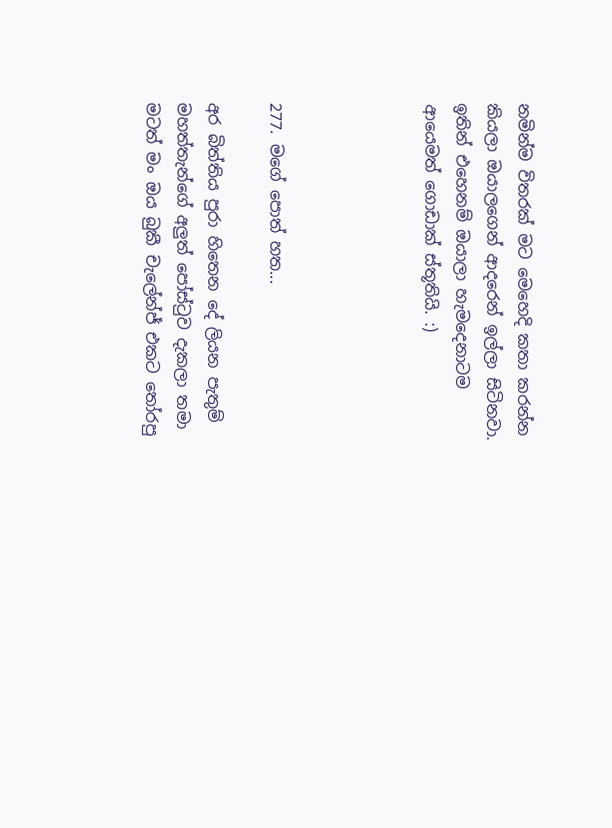නමින්ම විතරක් මට මෙහෙදි කතා කරන්න කියලා ඔයාලගෙන් ආදරෙන් ඉල්ලා සිටිනවා. ඉතින් එහෙනම් ඔයාලා හැමදෙනාටම ආයෙමත් ගොඩාක් ස්තූතියි. :)




277. මගේ පොත් හත...

අර බිත්තිය පුරා හිතෙන දේ ලියන පැතුම් මහත්තැන්ගේ අලුත් පෝස්ටුව දැකලා තමා මටත් මං ඔය බුකී චැලේන්ජ් එකට තෝරපු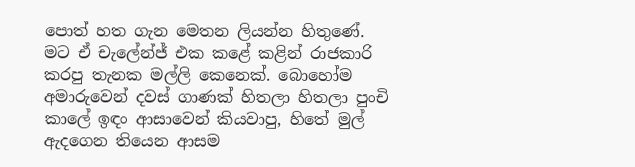පොත් හත ගැන මෙතන ලියන්න හිතුණේ. මට ඒ චැලේන්ජ් එක කළේ කළින් රාජකාරි කරපු තැනක මල්ලි කෙනෙක්. බොහෝම අමාරුවෙන් දවස් ගාණක් හිතලා හිතලා පුංචි කාලේ ඉඳං ආසාවෙන් කියවාපු, හිතේ මුල් ඇදගෙන තියෙන ආසම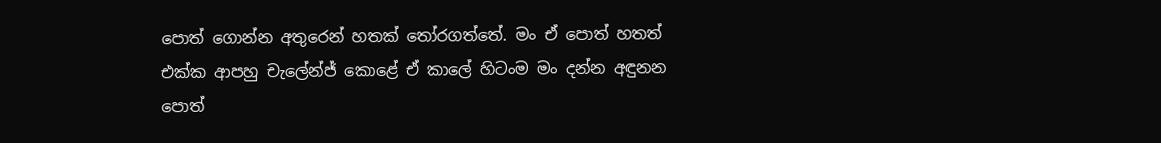පොත් ගොන්න අතුරෙන් හතක් තෝරගත්තේ. මං ඒ පොත් හතත් එක්ක ආපහු චැලේන්ජ් කොළේ ඒ කාලේ හිටංම මං දන්න අඳුනන පොත්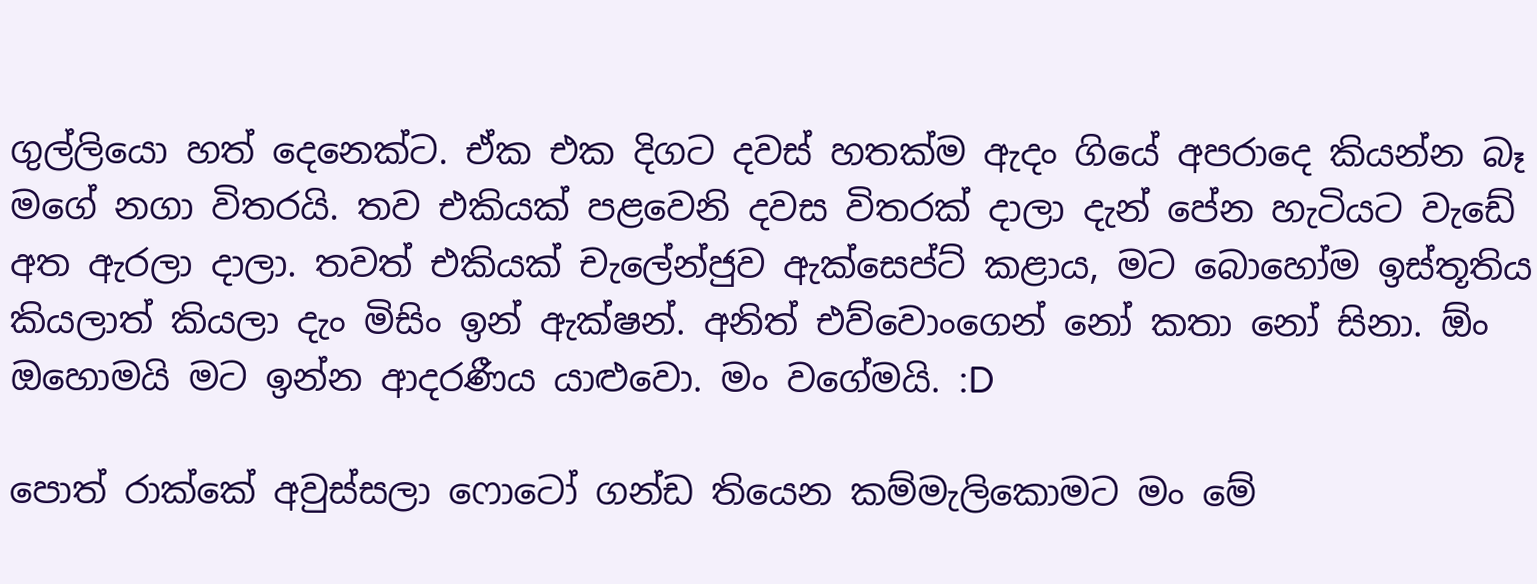ගුල්ලියො හත් දෙනෙක්ට. ඒක එක දිගට දවස් හතක්ම ඇදං ගියේ අපරාදෙ කියන්න බෑ මගේ නගා විතරයි. තව එකියක් පළවෙනි දවස විතරක් දාලා දැන් පේන හැටියට වැඩේ අත ඇරලා දාලා. තවත් එකියක් චැලේන්ජුව ඇක්සෙප්ට් කළාය, මට බොහෝම ඉස්තූතිය කියලාත් කියලා දැං මිසිං ඉන් ඇක්ෂන්. අනිත් එව්වොංගෙන් නෝ කතා නෝ සිනා. ඕං ඔහොමයි මට ඉන්න ආදරණීය යාළුවො. මං වගේමයි. :D

පොත් රාක්කේ අවුස්සලා ෆොටෝ ගන්ඩ තියෙන කම්මැලිකොමට මං මේ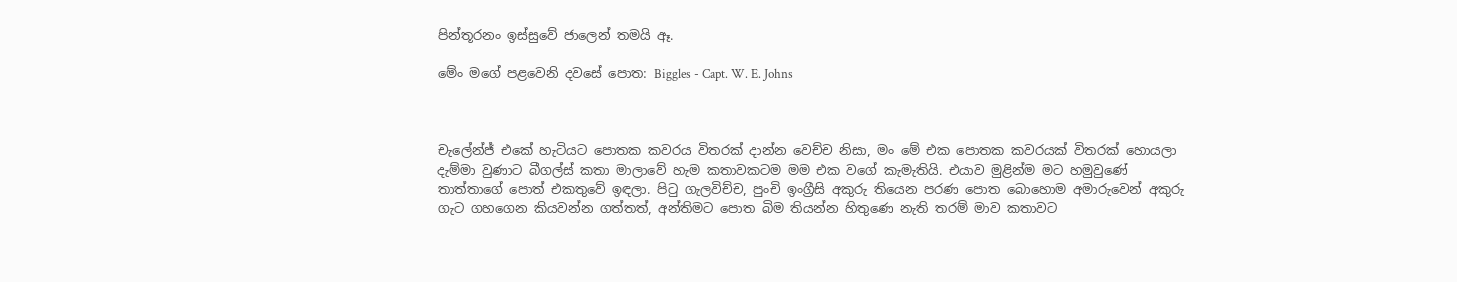පින්තූරනං ඉස්සුවේ ජාලෙන් තමයි ඈ.

මේං මගේ පළවෙනි දවසේ පොත: Biggles - Capt. W. E. Johns



චැලේන්ජ් එකේ හැටියට පොතක කවරය විතරක් දාන්න වෙච්ච නිසා, මං මේ එක පොතක කවරයක් විතරක් හොයලා දැම්මා වුණාට බීගල්ස් කතා මාලාවේ හැම කතාවකටම මම එක වගේ කැමැතියි. එයාව මුළින්ම මට හමුවුණේ තාත්තාගේ පොත් එකතුවේ ඉඳලා. පිටු ගැලවිච්ච, පුංචි ඉංග්‍රීසි අකුරු තියෙන පරණ පොත බොහොම අමාරුවෙන් අකුරු ගැට ගහගෙන කියවන්න ගත්තත්, අන්තිමට පොත බිම තියන්න හිතුණෙ නැති තරම් මාව කතාවට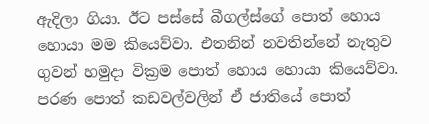ඇදිලා ගියා. ඊට පස්සේ බීගල්ස්ගේ පොත් හොය හොයා මම කියෙව්වා. එතනින් නවතින්නේ නැතුව ගුවන් හමුදා වික්‍රම පොත් හොය හොයා කියෙව්වා. පරණ පොත් කඩවල්වලින් ඒ ජාතියේ පොත්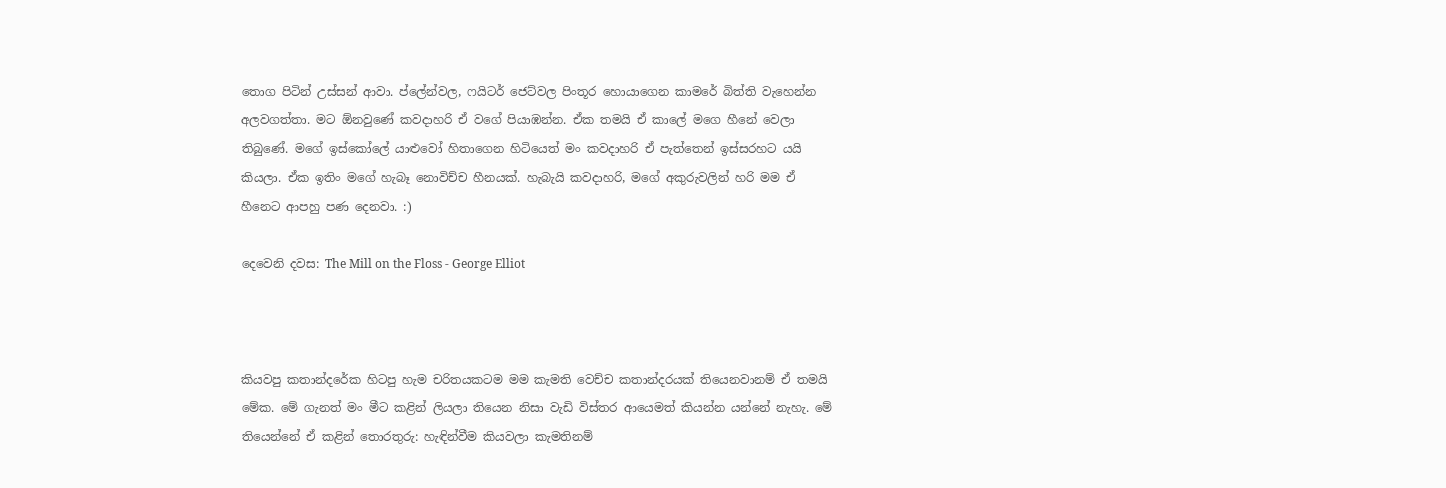තොග පිටින් උස්සන් ආවා. ප්ලේන්වල, ෆයිටර් ජෙට්වල පිංතූර හොයාගෙන කාමරේ බිත්ති වැහෙන්න අලවගත්තා. මට ඕනවුණේ කවදාහරි ඒ වගේ පියාඹන්න. ඒක තමයි ඒ කාලේ මගෙ හීනේ වෙලා තිබුණේ. මගේ ඉස්කෝලේ යාළුවෝ හිතාගෙන හිටියෙත් මං කවදාහරි ඒ පැත්තෙන් ඉස්සරහට යයි කියලා. ඒක ඉතිං මගේ හැබෑ නොවිච්ච හීනයක්. හැබැයි කවදාහරි, මගේ අකුරුවලින් හරි මම ඒ හීනෙට ආපහු පණ දෙනවා. :)

දෙවෙනි දවස: The Mill on the Floss - George Elliot



කියවපු කතාන්දරේක හිටපු හැම චරිතයකටම මම කැමති වෙච්ච කතාන්දරයක් තියෙනවානම් ඒ තමයි මේක. මේ ගැනත් මං මීට කළින් ලියලා තියෙන නිසා වැඩි විස්තර ආයෙමත් කියන්න යන්නේ නැහැ. මේ තියෙන්නේ ඒ කළින් තොරතුරු: හැඳින්වීම කියවලා කැමතිනම්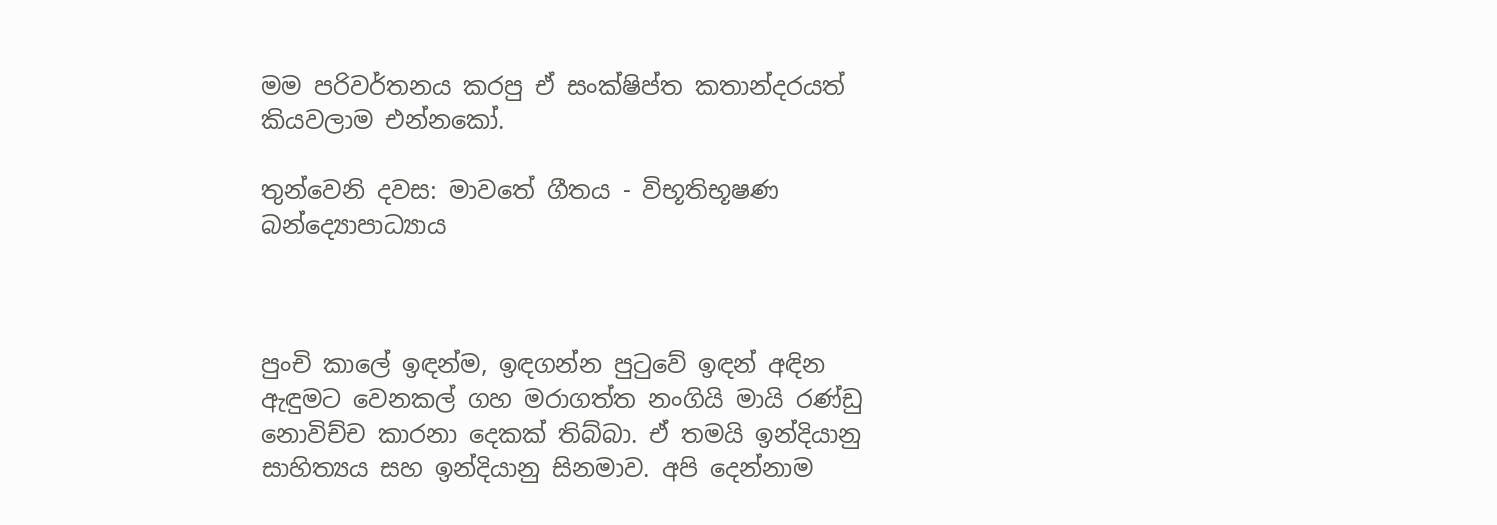මම පරිවර්තනය කරපු ඒ සංක්ෂිප්ත කතාන්දරයත් කියවලාම එන්නකෝ.

තුන්වෙනි දවස: මාවතේ ගීතය - විභූතිභූෂණ බන්ද්‍යොපාධ්‍යාය



පුංචි කාලේ ඉඳන්ම, ඉඳගන්න පුටුවේ ඉඳන් අඳින ඇඳුමට වෙනකල් ගහ මරාගත්ත නංගියි මායි රණ්ඩු නොවිච්ච කාරනා දෙකක් තිබ්බා. ඒ තමයි ඉන්දියානු සාහිත්‍යය සහ ඉන්දියානු සිනමාව. අපි දෙන්නාම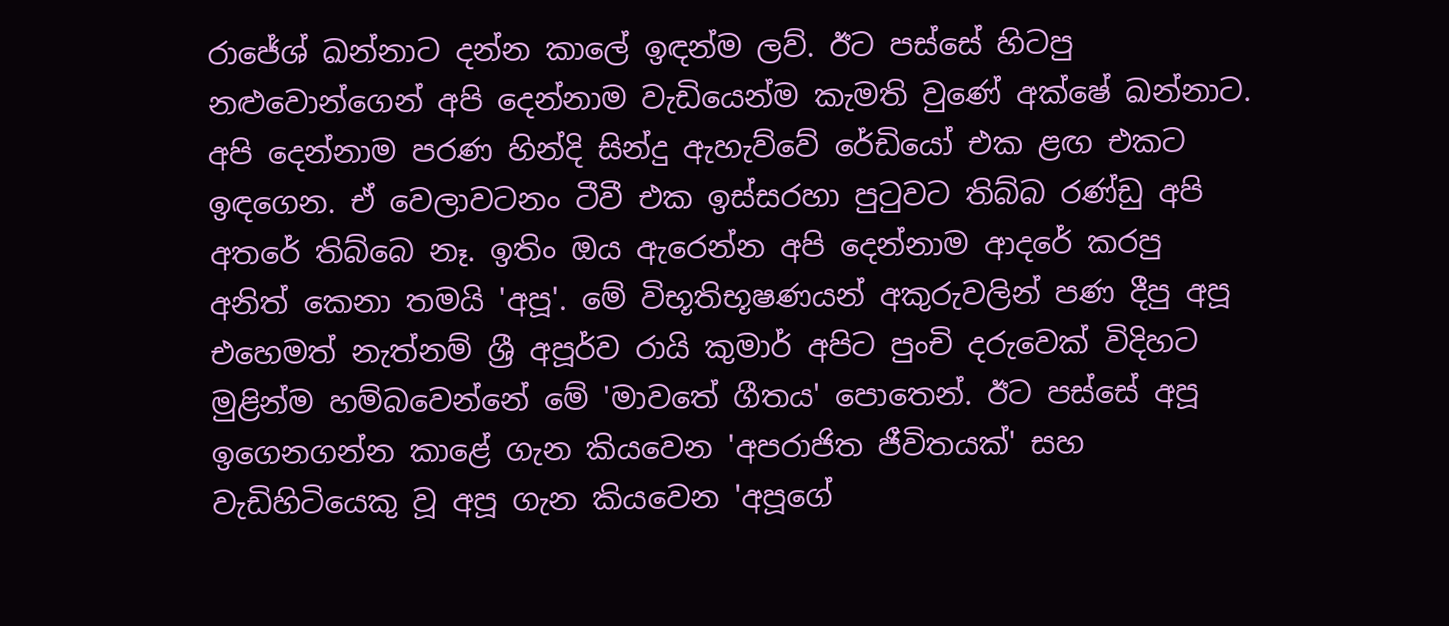රාජේශ් ඛන්නාට දන්න කාලේ ඉඳන්ම ලව්. ඊට පස්සේ හිටපු නළුවොන්ගෙන් අපි දෙන්නාම වැඩියෙන්ම කැමති වුණේ අක්ෂේ ඛන්නාට. අපි දෙන්නාම පරණ හින්දි සින්දු ඇහැව්වේ රේඩියෝ එක ළඟ එකට ඉඳගෙන. ඒ වෙලාවටනං ටීවී එක ඉස්සරහා පුටුවට තිබ්බ රණ්ඩු අපි අතරේ තිබ්බෙ නෑ. ඉතිං ඔය ඇරෙන්න අපි දෙන්නාම ආදරේ කරපු අනිත් කෙනා තමයි 'අපූ'. මේ විභූතිභූෂණයන් අකුරුවලින් පණ දීපු අපූ එහෙමත් නැත්නම් ශ්‍රී අපූර්ව රායි කුමාර් අපිට පුංචි දරුවෙක් විදිහට මුළින්ම හම්බවෙන්නේ මේ 'මාවතේ ගීතය' පොතෙන්. ඊට පස්සේ අපූ ඉගෙනගන්න කාළේ ගැන කියවෙන 'අපරාජිත ජීවිතයක්' සහ වැඩිහිටියෙකු වූ අපූ ගැන කියවෙන 'අපූගේ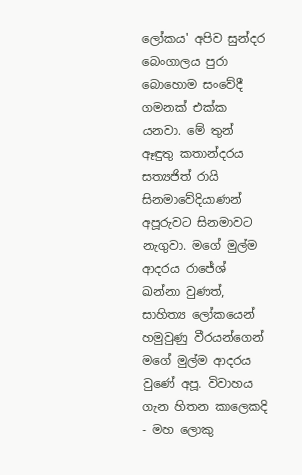ලෝකය' අපිව සුන්දර බෙංගාලය පුරා බොහොම සංවේදී ගමනක් එක්ක යනවා. මේ තුන් ඈඳුතු කතාන්දරය සත්‍යජිත් රායි සිනමාවේදියාණන් අපූරුවට සිනමාවට නැගුවා. මගේ මුල්ම ආදරය රාජේශ් ඛන්නා වුණත්, සාහිත්‍ය ලෝකයෙන් හමුවුණු වීරයන්ගෙන් මගේ මුල්ම ආදරය වුණේ අපූ. විවාහය ගැන හිතන කාලෙකදි - මහ ලොකු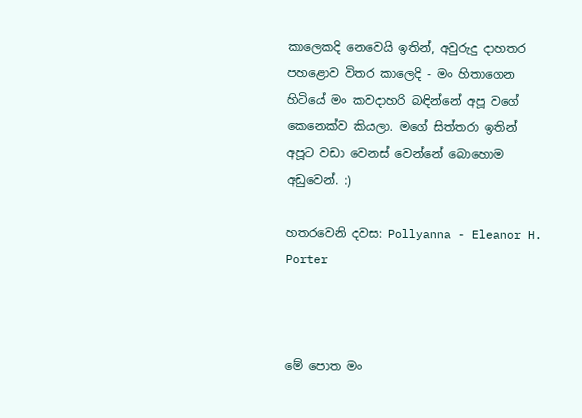කාලෙකදි නෙවෙයි ඉතින්, අවුරුදු දාහතර පහළොව විතර කාලෙදි - මං හිතාගෙන හිටියේ මං කවදාහරි බඳින්නේ අපූ වගේ කෙනෙක්ව කියලා. මගේ සිත්තරා ඉතින් අපූට වඩා වෙනස් වෙන්නේ බොහොම අඩුවෙන්. :)

හතරවෙනි දවස: Pollyanna - Eleanor H. Porter



මේ පොත මං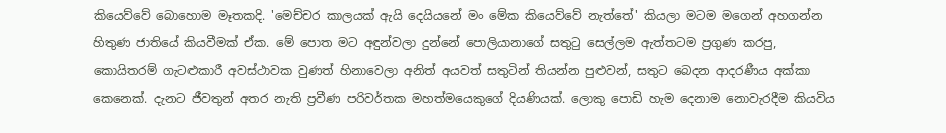කියෙව්වේ බොහොම මෑතකදි. 'මෙච්චර කාලයක් ඇයි දෙයියනේ මං මේක කියෙව්වේ නැත්තේ' කියලා මටම මගෙන් අහගන්න හිතුණ ජාතියේ කියවීමක් ඒක. මේ පොත මට අඳුන්වලා දුන්නේ පොලියානාගේ සතුටු සෙල්ලම ඇත්තටම ප්‍රගුණ කරපු, කොයිතරම් ගැටළුකාරී අවස්ථාවක වුණත් හිනාවෙලා අනිත් අයවත් සතුටින් තියන්න පුළුවන්, සතුට බෙදන ආදරණීය අක්කා කෙනෙක්. දැනට ජීවතුන් අතර නැති ප්‍රවීණ පරිවර්තක මහත්මයෙකුගේ දියණියක්. ලොකු පොඩි හැම දෙනාම නොවැරදීම කියවිය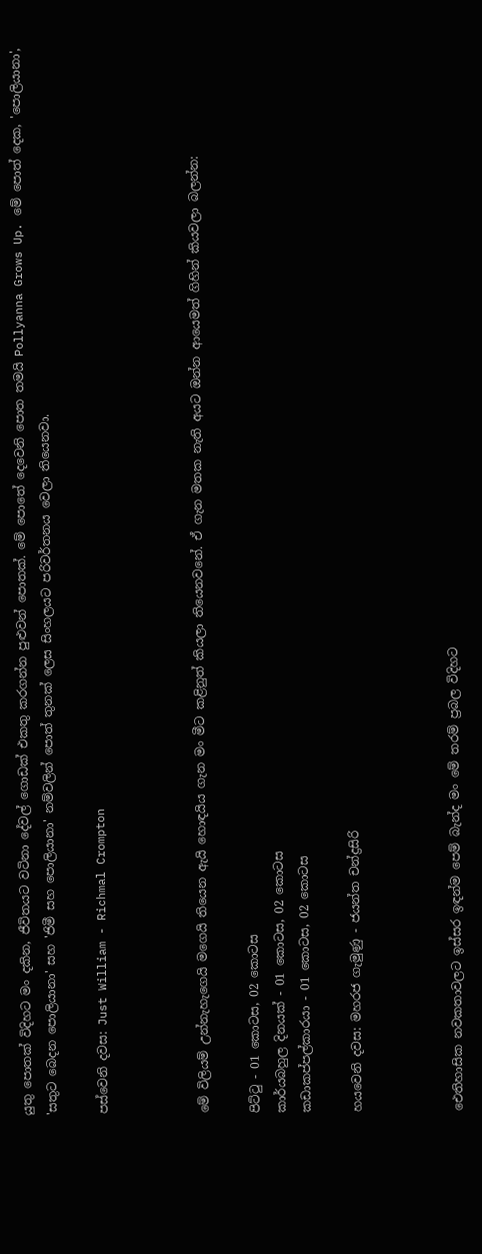යුතු පොතක් විදිහට මං දකින, ජීවිතයට වටිනා දේවල් ගොඩක් එකතු කරගන්න පුළුවන් පොතක්. මේ පොතේ දෙවෙනි පොත තමයි Pollyanna Grows Up. මේ පොත් දෙක, 'පොලියානා', 'සතුට බෙදන පොලියානා' සහ 'ජිමී සහ පොලියානා' නම්වලින් පොත් තුනක් ලෙස සිංහලයට පරිවර්තනය වෙලා තියෙනවා.

පස්වෙනි දවස: Just William - Richmal Crompton



මේ විලියම් උන්නැහැගෙයි මගෙයි තියෙන ඇයි හොඳයිය ගැන මං මීට කළිනුත් කියලා තියෙනවනේ. ඒ ගැන මතක නැති අයට ඔන්න ආයෙමත් ගිහින් කියවලා බලන්න:

පිට්ටු - 01 කොටස, 02 කොටස
කාර්යබහුල දිනයක් - 01 කොටස, 02 කොටස
කඩාකප්පල්කාරයා - 01 කොටස, 02 කොටස

හයවෙනි දවස: මහරජ ගැමුණු - ජයන්ත චන්ද්‍රසිරි



ඓතිහාසික නවකතාවලට ඉස්සර ඉඳන්ම පෙම් බැන්ද මං මේ තරම් ප්‍රබල විදිහට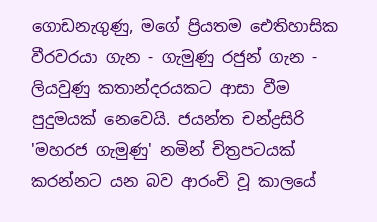ගොඩනැගුණු, මගේ ප්‍රියතම ඓතිහාසික වීරවරයා ගැන - ගැමුණු රජුන් ගැන - ලියවුණු කතාන්දරයකට ආසා වීම පුදුමයක් නෙවෙයි. ජයන්ත චන්ද්‍රසිරි 'මහරජ ගැමුණු' නමින් චිත්‍රපටයක් කරන්නට යන බව ආරංචි වූ කාලයේ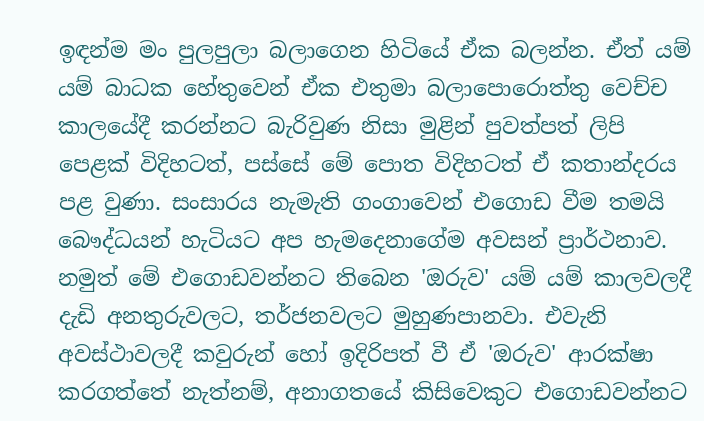ඉඳන්ම මං පුලපුලා බලාගෙන හිටියේ ඒක බලන්න. ඒත් යම් යම් බාධක හේතුවෙන් ඒක එතුමා බලාපොරොත්තු වෙච්ච කාලයේදී කරන්නට බැරිවුණ නිසා මුළින් පුවත්පත් ලිපි පෙළක් විදිහටත්, පස්සේ මේ පොත විදිහටත් ඒ කතාන්දරය පළ වුණා. සංසාරය නැමැති ගංගාවෙන් එගොඩ වීම තමයි බෞද්ධයන් හැටියට අප හැමදෙනාගේම අවසන් ප්‍රාර්ථනාව. නමුත් මේ එගොඩවන්නට තිබෙන 'ඔරුව' යම් යම් කාලවලදී දැඩි අනතුරුවලට, තර්ජනවලට මුහුණපානවා. එවැනි අවස්ථාවලදී කවුරුන් හෝ ඉදිරිපත් වී ඒ 'ඔරුව' ආරක්ෂා කරගත්තේ නැත්නම්, අනාගතයේ කිසිවෙකුට එගොඩවන්නට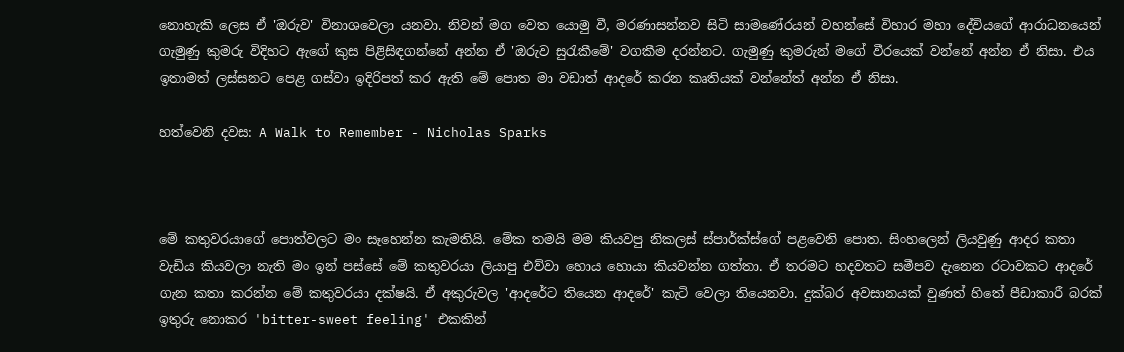නොහැකි ලෙස ඒ 'ඔරුව' විනාශවෙලා යනවා. නිවන් මග වෙත යොමු වී, මරණාසන්නව සිටි සාමණේරයන් වහන්සේ විහාර මහා දේවියගේ ආරාධනයෙන් ගැමුණු කුමරු විදිහට ඇගේ කුස පිළිසිඳගන්නේ අන්න ඒ 'ඔරුව සුරැකීමේ' වගකීම දරන්නට. ගැමුණු කුමරුන් මගේ වීරයෙක් වන්නේ අන්න ඒ නිසා. එය ඉතාමත් ලස්සනට පෙළ ගස්වා ඉදිරිපත් කර ඇති මේ පොත මා වඩාත් ආදරේ කරන කෘතියක් වන්නේත් අන්න ඒ නිසා.

හත්වෙනි දවස: A Walk to Remember - Nicholas Sparks



මේ කතුවරයාගේ පොත්වලට මං සෑහෙන්න කැමතියි. මේක තමයි මම කියවපු නිකලස් ස්පාර්ක්ස්ගේ පළවෙනි පොත. සිංහලෙන් ලියවුණු ආදර කතා වැඩිය කියවලා නැති මං ඉන් පස්සේ මේ කතුවරයා ලියාපු එව්වා හොය හොයා කියවන්න ගත්තා. ඒ තරමට හදවතට සමීපව දැනෙන රටාවකට ආදරේ ගැන කතා කරන්න මේ කතුවරයා දක්ෂයි. ඒ අකුරුවල 'ආදරේට තියෙන ආදරේ' කැටි වෙලා තියෙනවා. දුක්බර අවසානයක් වුණත් හිතේ පීඩාකාරී බරක් ඉතුරු නොකර 'bitter-sweet feeling' එකකින්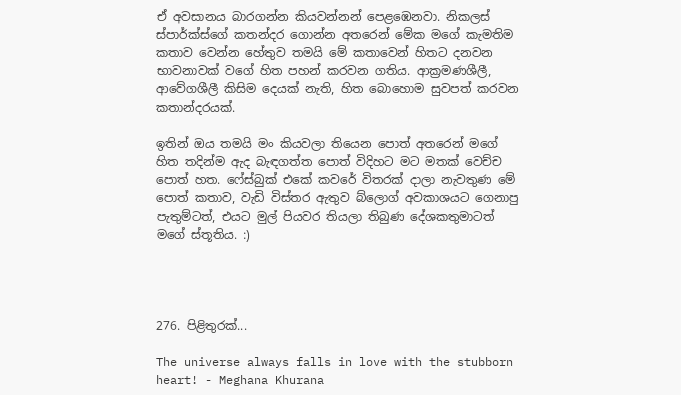ඒ අවසානය බාරගන්න කියවන්නන් පෙළඹෙනවා. නිකලස් ස්පාර්ක්ස්ගේ කතන්දර ගොන්න අතරෙන් මේක මගේ කැමතිම කතාව වෙන්න හේතුව තමයි මේ කතාවෙන් හිතට දනවන භාවනාවක් වගේ හිත පහන් කරවන ගතිය. ආක්‍රමණශීලී, ආවේගශීලී කිසිම දෙයක් නැති, හිත බොහොම සුවපත් කරවන කතාන්දරයක්.

ඉතින් ඔය තමයි මං කියවලා තියෙන පොත් අතරෙන් මගේ හිත තදින්ම ඇද බැඳගත්ත පොත් විදිහට මට මතක් වෙච්ච පොත් හත. ෆේස්බුක් එකේ කවරේ විතරක් දාලා නැවතුණ මේ පොත් කතාව, වැඩි විස්තර ඇතුව බ්ලොග් අවකාශයට ගෙනාපු පැතුම්ටත්, එයට මුල් පියවර තියලා තිබුණ දේශකතුමාටත් මගේ ස්තූතිය. :)




276. පිළිතුරක්...

The universe always falls in love with the stubborn heart! - Meghana Khurana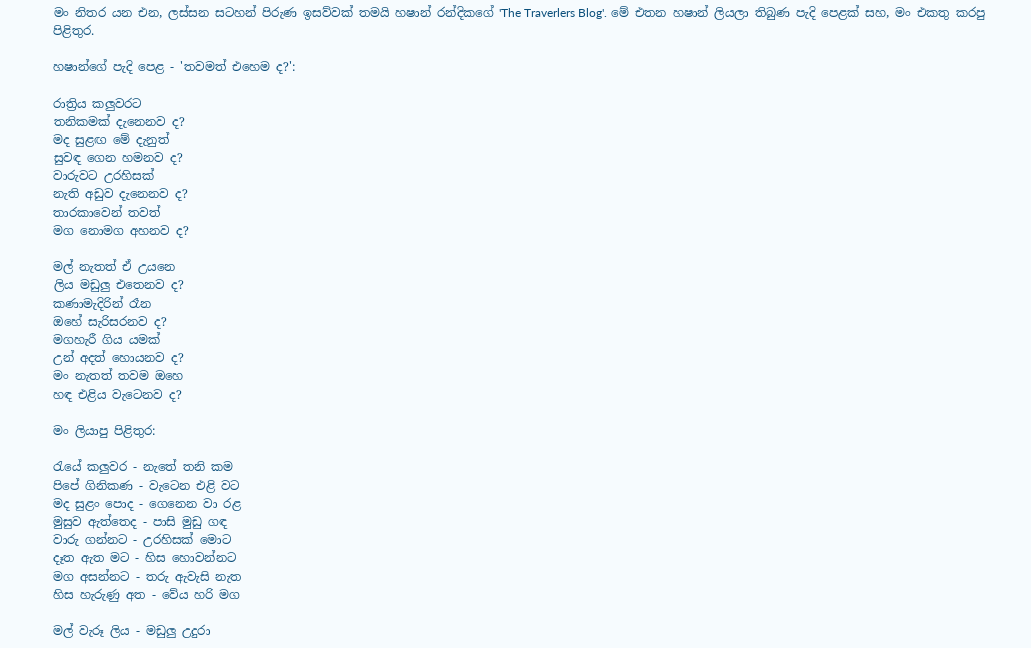මං නිතර යන එන, ලස්සන සටහන් පිරුණ ඉසව්වක් තමයි හෂාන් රන්දිකගේ 'The Traverlers Blog'. මේ එතන හෂාන් ලියලා තිබුණ පැදි පෙළක් සහ, මං එකතු කරපු පිළිතුර.

හෂාන්ගේ පැදි පෙළ - 'තවමත් එහෙම ද?':

රාත්‍රිය කලුවරට
තනිකමක් දැනෙනව ද?
මද සුළඟ මේ දැනුත්
සුවඳ ගෙන හමනව ද?
වාරුවට උරහිසක්
නැති අඩුව දැනෙනව ද?
තාරකාවෙන් තවත්
මග නොමග අහනව ද?

මල් නැතත් ඒ උයනෙ
ලිය මඩුලු එතෙනව ද?
කණාමැදිරින් රෑන
ඔහේ සැරිසරනව ද?
මගහැරී ගිය යමක්
උන් අදත් හොයනව ද?
මං නැතත් තවම ඔහෙ
හඳ එළිය වැටෙනව ද?

මං ලියාපු පිළිතුර:

රැයේ කලුවර - නැතේ තනි කම
පිපේ ගිනිකණ - වැටෙන එළි වට
මද සුළං පොද - ගෙනෙන වා රළ
මුසුව ඇත්තෙද - පාසි මුඩු ගඳ
වාරු ගන්නට - උරහිසක් මොට
දෑත ඇත මට - හිස හොවන්නට
මග අසන්නට - තරු ඇවැසි නැත
හිස හැරුණු අත - වේය හරි මග

මල් වැරූ ලිය - මඩුලු උදුරා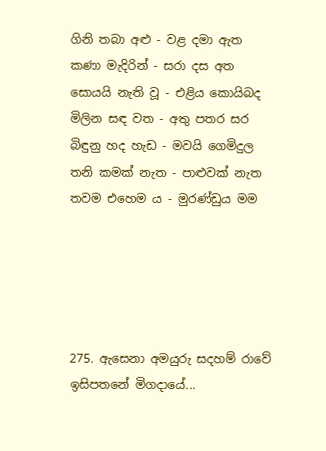ගිනි තබා අළු - වළ දමා ඇත
කණා මැදිරින් - සරා දස අත
සොයයි නැති වූ - එළිය කොයිබද
මිලින සඳ වත - අතු පතර සර
බිඳුනු හද හැඩ - මවයි ගෙමිදුල
තනි කමක් නැත - පාළුවක් නැත
තවම එහෙම ය - මුරණ්ඩුය මම





275. ඇසෙනා අමයුරු සදහම් රාවේ ඉසිපතනේ මිගදායේ...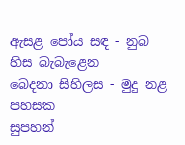ඇසළ පෝය සඳ - නුබ හිස බැබැළෙන
බෙදනා සිහිලස - මුදු නළ පහසක
සුපහන්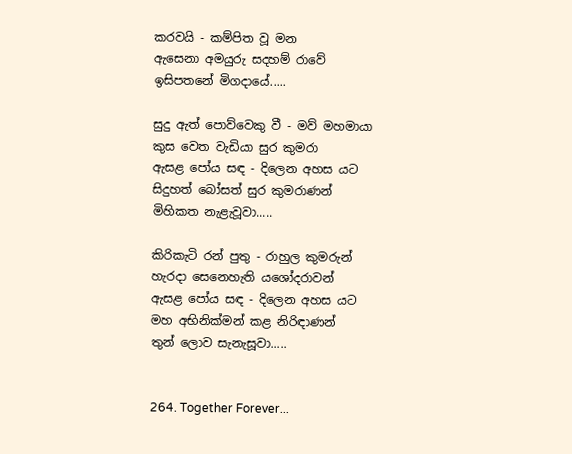කරවයි - කම්පිත වූ මන
ඇසෙනා අමයුරු සදහම් රාවේ
ඉසිපතනේ මිගදායේ.....

සුදු ඇත් පොව්වෙකු වී - මව් මහමායා
කුස වෙත වැඩියා සුර කුමරා
ඇසළ පෝය සඳ - දිලෙන අහස යට
සිදුහත් බෝසත් සුර කුමරාණන්
මිහිකත නැළැවූවා.....

කිරිකැටි රන් පුතු - රාහුල කුමරුන්
හැරදා සෙනෙහැති යශෝදරාවන්
ඇසළ පෝය සඳ - දිලෙන අහස යට
මහ අභිනික්මන් කළ නිරිඳාණන්
තුන් ලොව සැනැසූවා.....


264. Together Forever...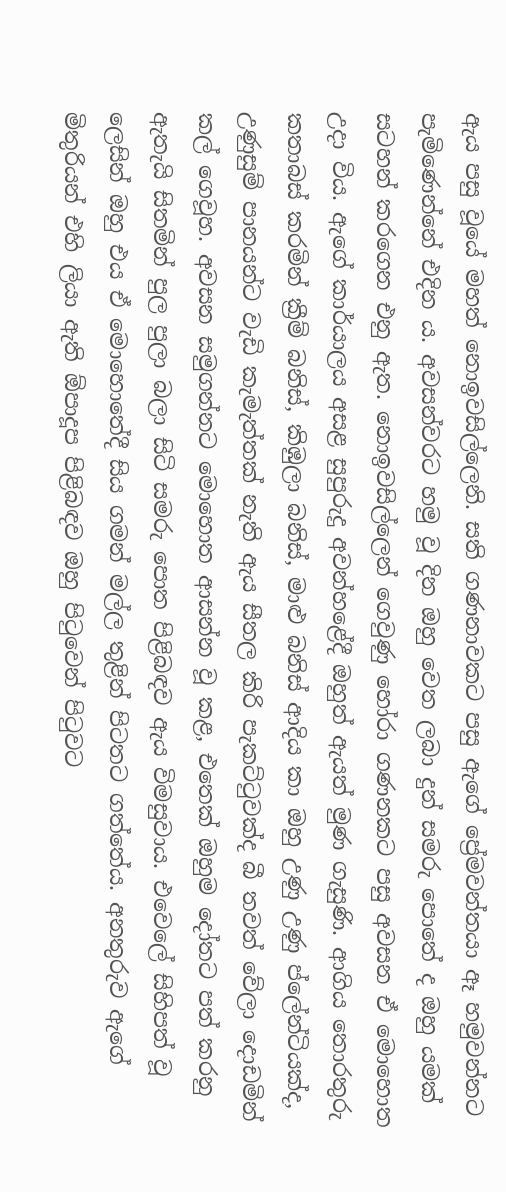ඇය පසු වූයේ මහත් නොඉවසිල්ලෙනි. සති ගණනාවකට පසු ඇගේ ප්‍රේමවන්තයා ඈ හමුවන්නට පැමිණෙන්නේ එදින ය. අවසන්වරට හමු වූ දින ඔහු වෙත ලබා දුන් සමරු පොතේ ද ඔහු යමක් සටහන් කරගෙන එනු ඇත. නොඉවසිල්ලෙන් ගෙවුණු හෝරා ගණනකට පසු අවසන ඒ මොහොත උදා විය. ඇගේ කාර්යාලය අසළ සුපුරුදු අවන්හළේදී ඔහුත් ඇයත් මුණ ගැසුණි. ආගිය තොරතුරු කතාබස් කරමින් ක්‍රීම් බනිස්, කිඹුලා බනිස්, මාළු බනිස් ආදිය කා ඔහු උණු උණු ප්ලේන්ටියක්ද, උණුසුම් පානයන්ට වැඩි කැමැත්තක් නැති ඇය සීතල කිරි පැකට්ටුවක්ද බී තවත් වේලා දොඩමින් කල් ගෙවූහ. අවසන සමුගන්නට මොහොත ආසන්න වූ කළ, එතෙක් ඔහුම දෝතට පත් කරනු ඇතැයි සිතමින් පුල පුලා බලා සිටි සමරු පොත පිළිබඳව ඇය විමසුවාය. එවෙලේ සිහිපත් වූ ලෙසින් ඔහු එය ඒ මොහොතේදී සිය ගමන් මල්ල තුළින් පිටතට ගත්තේය. අනතුරුව ඇගේ මිතුරියන් එහි ලියා ඇති ඕපාදූප පිළිබඳව ඔහු පිටුවෙන් පිටුවට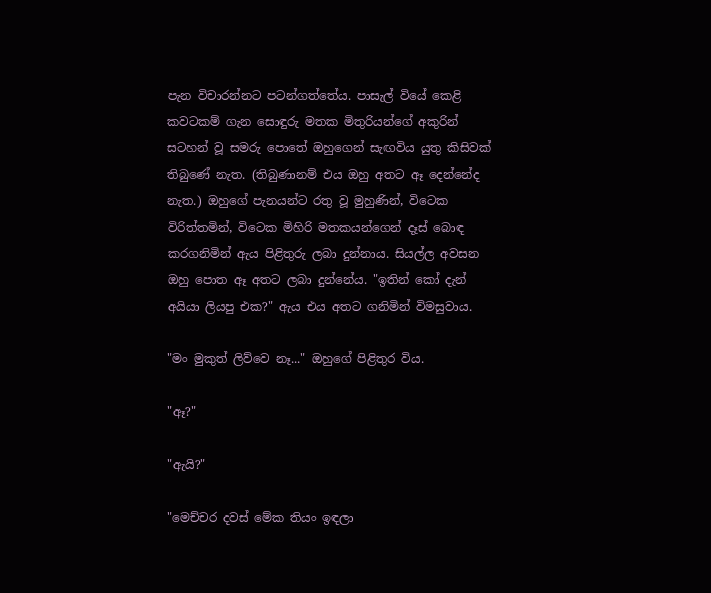පැන විචාරන්නට පටන්ගත්තේය. පාසැල් වියේ කෙළි කවටකම් ගැන සොඳුරු මතක මිතුරියන්ගේ අකුරින් සටහන් වූ සමරු පොතේ ඔහුගෙන් සැඟවිය යුතු කිසිවක් තිබුණේ නැත. (තිබුණානම් එය ඔහු අතට ඈ දෙන්නේද නැත.) ඔහුගේ පැනයන්ට රතු වූ මුහුණින්, විටෙක විරිත්තමින්, විටෙක මිහිරි මතකයන්ගෙන් දෑස් බොඳ කරගනිමින් ඇය පිළිතුරු ලබා දුන්නාය. සියල්ල අවසන ඔහු පොත ඈ අතට ලබා දුන්නේය. "ඉතින් කෝ දැන් අයියා ලියපු එක?" ඇය එය අතට ගනිමින් විමසුවාය.

"මං මුකුත් ලිව්වෙ නෑ..." ඔහුගේ පිළිතුර විය.

"ඈ?"

"ඇයි?"

"මෙච්චර දවස් මේක තියං ඉඳලා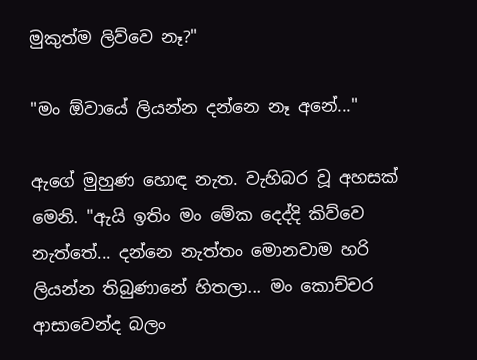මුකුත්ම ලිව්වෙ නෑ?"

"මං ඕවායේ ලියන්න දන්නෙ නෑ අනේ..."

ඇගේ මුහුණ හොඳ නැත. වැහිබර වූ අහසක් මෙනි. "ඇයි ඉතිං මං මේක දෙද්දි කිව්වෙ නැත්තේ... දන්නෙ නැත්තං මොනවාම හරි ලියන්න තිබුණානේ හිතලා... මං කොච්චර ආසාවෙන්ද බලං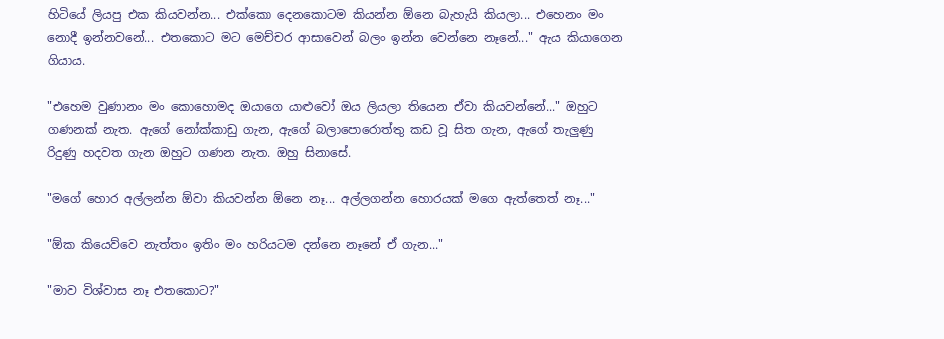හිටියේ ලියපු එක කියවන්න... එක්කො දෙනකොටම කියන්න ඕනෙ බැහැයි කියලා... එහෙනං මං නොදී ඉන්නවනේ... එතකොට මට මෙච්චර ආසාවෙන් බලං ඉන්න වෙන්නෙ නෑනේ..." ඇය කියාගෙන ගියාය.

"එහෙම වුණානං මං කොහොමද ඔයාගෙ යාළුවෝ ඔය ලියලා තියෙන ඒවා කියවන්නේ..." ඔහුට ගණනක් නැත. ඇගේ නෝක්කාඩු ගැන, ඇගේ බලාපොරොත්තු කඩ වූ සිත ගැන, ඇගේ තැලුණු රිදුණු හදවත ගැන ඔහුට ගණන නැත. ඔහු සිනාසේ.

"මගේ හොර අල්ලන්න ඕවා කියවන්න ඕනෙ නෑ... අල්ලගන්න හොරයක් මගෙ ඇත්තෙත් නෑ..."

"ඕක කියෙව්වෙ නැත්තං ඉතිං මං හරියටම දන්නෙ නෑනේ ඒ ගැන..."

"මාව විශ්වාස නෑ එතකොට?"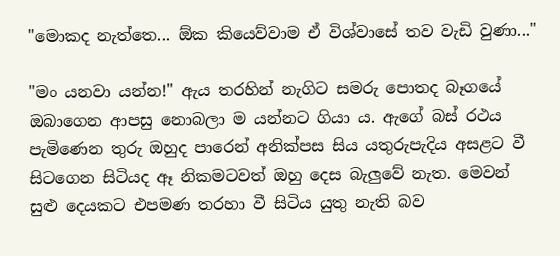"මොකද නැත්තෙ... ඕක කියෙව්වාම ඒ විශ්වාසේ තව වැඩි වුණා..."

"මං යනවා යන්න!" ඇය තරහින් නැගිට සමරු පොතද බෑගයේ ඔබාගෙන ආපසු නොබලා ම යන්නට ගියා ය. ඇගේ බස් රථය පැමිණෙන තුරු ඔහුද පාරෙන් අනික්පස සිය යතුරුපැදිය අසළට වී සිටගෙන සිටියද ඈ නිකමටවත් ඔහු දෙස බැලුවේ නැත. මෙවන් සුළු දෙයකට එපමණ තරහා වී සිටිය යුතු නැති බව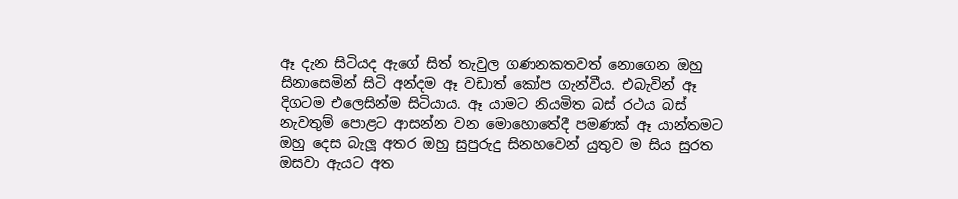ඈ දැන සිටියද ඇගේ සිත් තැවුල ගණනකතවත් නොගෙන ඔහු සිනාසෙමින් සිටි අන්දම ඈ වඩාත් කෝප ගැන්වීය. එබැවින් ඈ දිගටම එලෙසින්ම සිටියාය. ඈ යාමට නියමිත බස් රථය බස් නැවතුම් පොළට ආසන්න වන මොහොතේදී පමණක් ඈ යාන්තමට ඔහු දෙස බැලූ අතර ඔහු සුපුරුදු සිනහවෙන් යුතුව ම සිය සුරත ඔසවා ඇයට අත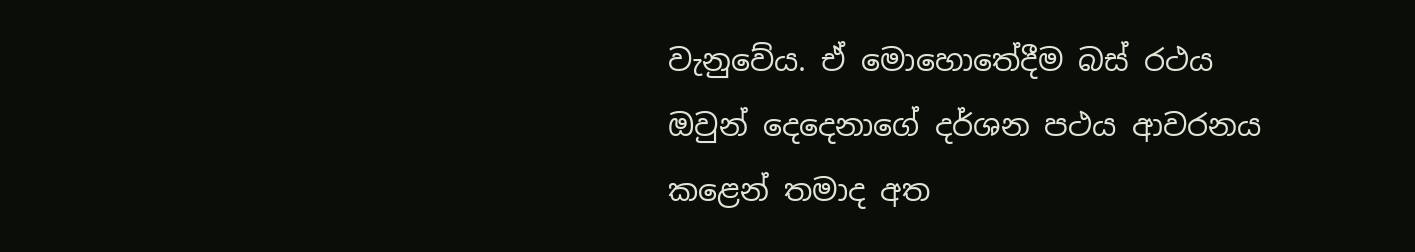වැනුවේය. ඒ මොහොතේදීම බස් රථය ඔවුන් දෙදෙනාගේ දර්ශන පථය ආවරනය කළෙන් තමාද අත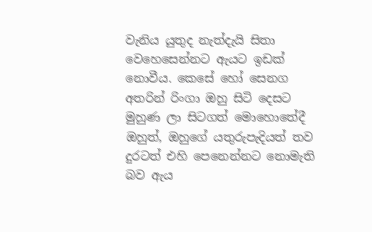වැනිය යුතුද නැත්දැයි සිතා වෙහෙසෙන්නට ඇයට ඉඩක් නොවීය. කෙසේ හෝ සෙනග අතරින් රිංගා ඔහු සිටි දෙසට මුහුණ ලා සිටගත් මොහොතේදී ඔහුත්, ඔහුගේ යතුරුපැදියත් තව දුරටත් එහි පෙනෙන්නට නොමැති බව ඇය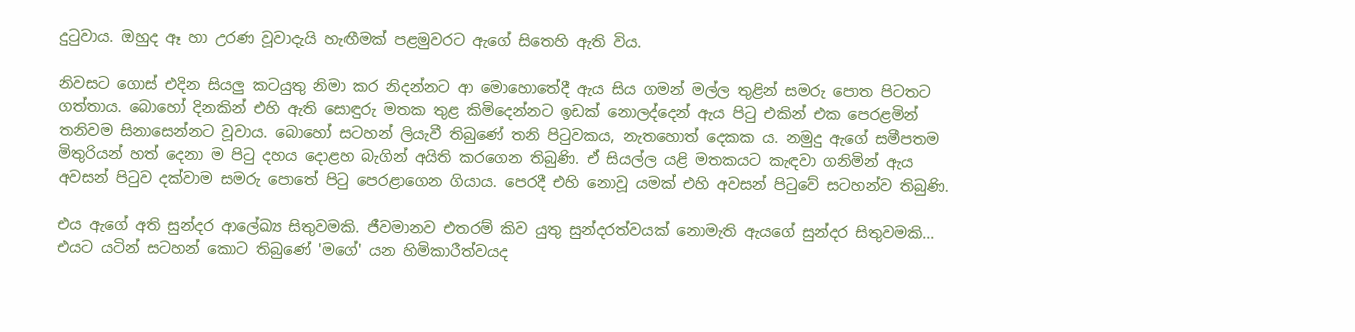දුටුවාය. ඔහුද ඈ හා උරණ වූවාදැයි හැඟීමක් පළමුවරට ඇගේ සිතෙහි ඇති විය.

නිවසට ගොස් එදින සියලු කටයුතු නිමා කර නිදන්නට ආ මොහොතේදී ඇය සිය ගමන් මල්ල තුළින් සමරු පොත පිටතට ගත්තාය. බොහෝ දිනකින් එහි ඇති සොඳුරු මතක තුළ කිමිදෙන්නට ඉඩක් නොලද්දෙන් ඇය පිටු එකින් එක පෙරළමින් තනිවම සිනාසෙන්නට වූවාය. බොහෝ සටහන් ලියැවී තිබුණේ තනි පිටුවකය, නැතහොත් දෙකක ය. නමුදු ඇගේ සමීපතම මිතුරියන් හත් දෙනා ම පිටු දහය දොළහ බැගින් අයිති කරගෙන තිබුණි. ඒ සියල්ල යළි මතකයට කැඳවා ගනිමින් ඇය අවසන් පිටුව දක්වාම සමරු පොතේ පිටු පෙරළාගෙන ගියාය. පෙරදී එහි නොවූ යමක් එහි අවසන් පිටුවේ සටහන්ව තිබුණි.

එය ඇගේ අති සුන්දර ආලේඛ්‍ය සිතුවමකි. ජීවමානව එතරම් කිව යුතු සුන්දරත්වයක් නොමැති ඇයගේ සුන්දර සිතුවමකි...
එයට යටින් සටහන් කොට තිබුණේ 'මගේ' යන හිමිකාරීත්වයද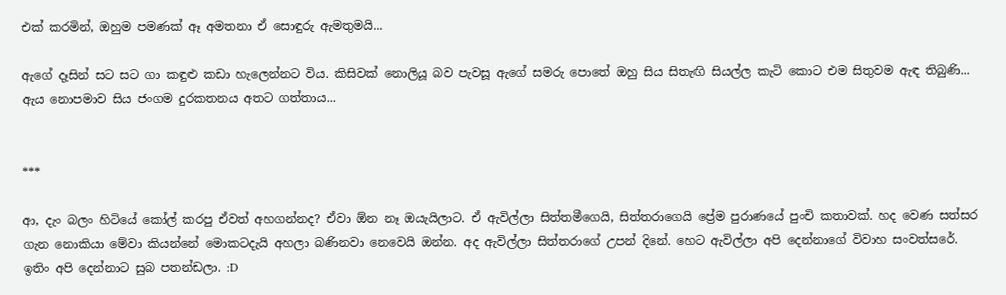එක් කරමින්, ඔහුම පමණක් ඈ අමතනා ඒ සොඳුරු ඇමතුමයි...

ඇගේ දෑසින් සට සට ගා කඳුළු කඩා හැලෙන්නට විය. කිසිවක් නොලියූ බව පැවසූ ඇගේ සමරු පොතේ ඔහු සිය සිතැඟි සියල්ල කැටි කොට එම සිතුවම ඇඳ තිබුණි... ඇය නොපමාව සිය ජංගම දුරකතනය අතට ගත්තාය...


***

ආ, දැං බලං හිටියේ කෝල් කරපු ඒවත් අහගන්නද? ඒවා ඕන නෑ ඔයැයිලාට. ඒ ඇවිල්ලා සිත්තමීගෙයි, සිත්තරාගෙයි ප්‍රේම පුරාණයේ පුංචි කතාවක්. හද වෙණ සත්සර ගැන නොකියා මේවා කියන්නේ මොකටදැයි අහලා බණිනවා නෙවෙයි ඔන්න. අද ඇවිල්ලා සිත්තරාගේ උපන් දිනේ. හෙට ඇවිල්ලා අපි දෙන්නාගේ විවාහ සංවත්සරේ. ඉතිං අපි දෙන්නාට සුබ පතන්ඩලා. :D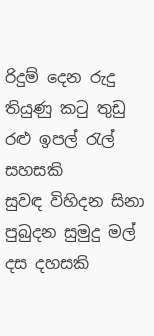රිදුම් දෙන රුදු තියුණු කටු තුඩු රළු ඉපල් රැල් සහසකි
සුවඳ විහිදන සිනා පුබුදන සුමුදු මල් දස දහසකි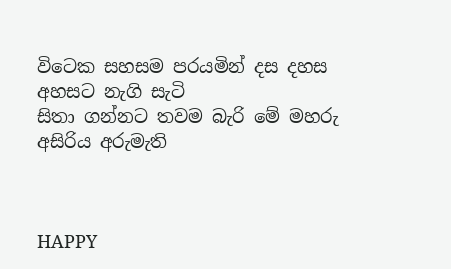විටෙක සහසම පරයමින් දස දහස අහසට නැගි සැටි
සිතා ගන්නට තවම බැරි මේ මහරු අසිරිය අරුමැති



HAPPY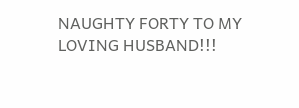NAUGHTY FORTY TO MY LOVING HUSBAND!!!